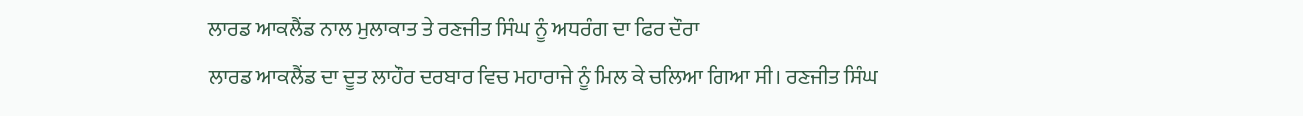ਲਾਰਡ ਆਕਲੈਂਡ ਨਾਲ ਮੁਲਾਕਾਤ ਤੇ ਰਣਜੀਤ ਸਿੰਘ ਨੂੰ ਅਧਰੰਗ ਦਾ ਫਿਰ ਦੌਰਾ
ਲਾਰਡ ਆਕਲੈਂਡ ਦਾ ਦੂਤ ਲਾਹੌਰ ਦਰਬਾਰ ਵਿਚ ਮਹਾਰਾਜੇ ਨੂੰ ਮਿਲ ਕੇ ਚਲਿਆ ਗਿਆ ਸੀ। ਰਣਜੀਤ ਸਿੰਘ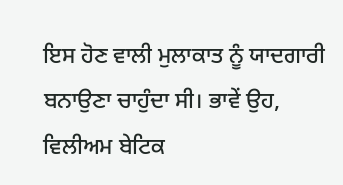ਇਸ ਹੋਣ ਵਾਲੀ ਮੁਲਾਕਾਤ ਨੂੰ ਯਾਦਗਾਰੀ ਬਨਾਉਣਾ ਚਾਹੁੰਦਾ ਸੀ। ਭਾਵੇਂ ਉਹ, ਵਿਲੀਅਮ ਬੇਟਿਕ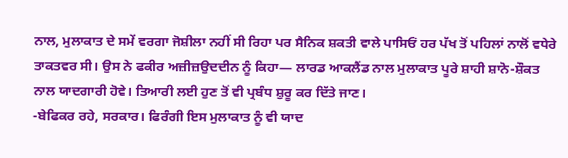ਨਾਲ, ਮੁਲਾਕਾਤ ਦੇ ਸਮੇਂ ਵਰਗਾ ਜੋਸ਼ੀਲਾ ਨਹੀਂ ਸੀ ਰਿਹਾ ਪਰ ਸੈਨਿਕ ਸ਼ਕਤੀ ਵਾਲੇ ਪਾਸਿਓਂ ਹਰ ਪੱਖ ਤੋਂ ਪਹਿਲਾਂ ਨਾਲੋਂ ਵਧੇਰੇ ਤਾਕਤਵਰ ਸੀ। ਉਸ ਨੇ ਫਕੀਰ ਅਜ਼ੀਜ਼ਉਦਦੀਨ ਨੂੰ ਕਿਹਾ— ਲਾਰਡ ਆਕਲੈਂਡ ਨਾਲ ਮੁਲਾਕਾਤ ਪੂਰੇ ਸ਼ਾਹੀ ਸ਼ਾਨੋ-ਸ਼ੌਕਤ ਨਾਲ ਯਾਦਗਾਰੀ ਹੋਵੇ। ਤਿਆਰੀ ਲਈ ਹੁਣ ਤੋਂ ਵੀ ਪ੍ਰਬੰਧ ਸ਼ੁਰੂ ਕਰ ਦਿੱਤੇ ਜਾਣ।
-ਬੇਫਿਕਰ ਰਹੇ, ਸਰਕਾਰ। ਫਿਰੰਗੀ ਇਸ ਮੁਲਾਕਾਤ ਨੂੰ ਵੀ ਯਾਦ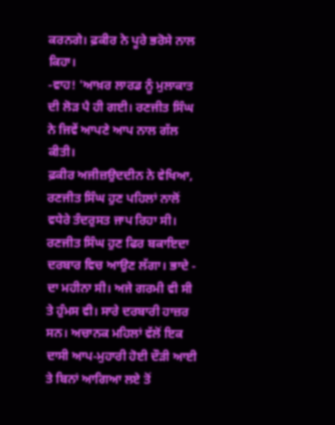ਕਰਨਗੇ। ਫ਼ਕੀਰ ਨੇ ਪੂਰੇ ਭਰੋਸੇ ਨਾਲ ਕਿਹਾ।
-ਵਾਹ! 'ਆਖ਼ਰ ਲਾਰਡ ਨੂੰ ਮੁਲਾਕਾਤ ਦੀ ਲੋੜ ਪੈ ਹੀ ਗਈ। ਰਣਜੀਤ ਸਿੰਘ ਨੇ ਜਿਵੇਂ ਆਪਣੇ ਆਪ ਨਾਲ ਗੱਲ ਕੀਤੀ।
ਫ਼ਕੀਰ ਅਜੀਜ਼ਉਦਦੀਨ ਨੇ ਵੇਖਿਆ, ਰਣਜੀਤ ਸਿੰਘ ਹੁਣ ਪਹਿਲਾਂ ਨਾਲੋਂ ਵਧੇਰੇ ਤੰਦਰੁਸਤ ਜਾਪ ਰਿਹਾ ਸੀ।
ਰਣਜੀਤ ਸਿੰਘ ਹੁਣ ਫਿਰ ਬਕਾਇਦਾ ਦਰਬਾਰ ਵਿਚ ਆਉਣ ਲੱਗਾ। ਭਾਦੇ - ਦਾ ਮਹੀਨਾ ਸੀ। ਅਜੇ ਗਰਮੀ ਵੀ ਸੀ ਤੇ ਹੁੰਮਸ ਵੀ। ਸਾਰੇ ਦਰਬਾਰੀ ਹਾਜ਼ਰ ਸਨ। ਅਚਾਨਕ ਮਹਿਲਾਂ ਵੱਲੋਂ ਇਕ ਦਾਸੀ ਆਪ-ਮੁਹਾਰੀ ਹੋਈ ਦੌੜੀ ਆਈ ਤੇ ਬਿਨਾਂ ਆਗਿਆ ਲਏ ਤੋਂ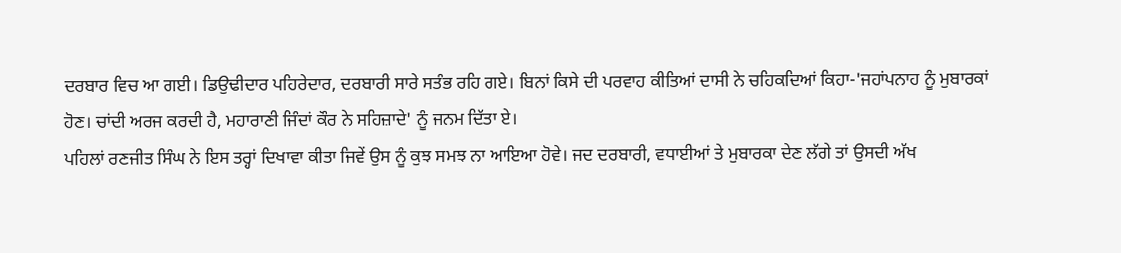ਦਰਬਾਰ ਵਿਚ ਆ ਗਈ। ਡਿਉਢੀਦਾਰ ਪਹਿਰੇਦਾਰ, ਦਰਬਾਰੀ ਸਾਰੇ ਸਤੰਭ ਰਹਿ ਗਏ। ਬਿਨਾਂ ਕਿਸੇ ਦੀ ਪਰਵਾਹ ਕੀਤਿਆਂ ਦਾਸੀ ਨੇ ਚਹਿਕਦਿਆਂ ਕਿਹਾ-'ਜਹਾਂਪਨਾਹ ਨੂੰ ਮੁਬਾਰਕਾਂ ਹੋਣ। ਚਾਂਦੀ ਅਰਜ ਕਰਦੀ ਹੈ, ਮਹਾਰਾਣੀ ਜਿੰਦਾਂ ਕੌਰ ਨੇ ਸਹਿਜ਼ਾਦੇ' ਨੂੰ ਜਨਮ ਦਿੱਤਾ ਏ।
ਪਹਿਲਾਂ ਰਣਜੀਤ ਸਿੰਘ ਨੇ ਇਸ ਤਰ੍ਹਾਂ ਦਿਖਾਵਾ ਕੀਤਾ ਜਿਵੇਂ ਉਸ ਨੂੰ ਕੁਝ ਸਮਝ ਨਾ ਆਇਆ ਹੋਵੇ। ਜਦ ਦਰਬਾਰੀ, ਵਧਾਈਆਂ ਤੇ ਮੁਬਾਰਕਾ ਦੇਣ ਲੱਗੇ ਤਾਂ ਉਸਦੀ ਅੱਖ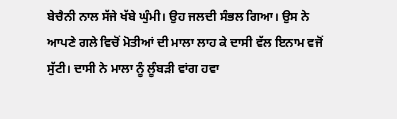ਬੇਚੈਨੀ ਨਾਲ ਸੱਜੇ ਖੱਬੇ ਘੁੰਮੀ। ਉਹ ਜਲਦੀ ਸੰਭਲ ਗਿਆ। ਉਸ ਨੇ ਆਪਣੇ ਗਲੇ ਵਿਚੋਂ ਮੋਤੀਆਂ ਦੀ ਮਾਲਾ ਲਾਹ ਕੇ ਦਾਸੀ ਵੱਲ ਇਨਾਮ ਵਜੋਂ ਸੁੱਟੀ। ਦਾਸੀ ਨੇ ਮਾਲਾ ਨੂੰ ਲੂੰਬੜੀ ਵਾਂਗ ਹਵਾ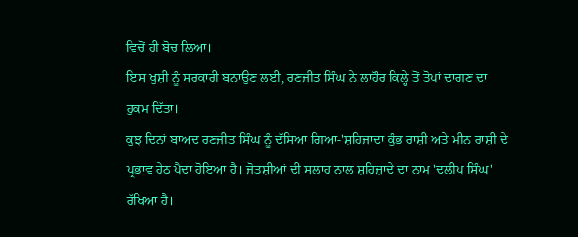ਵਿਚੋਂ ਹੀ ਬੋਚ ਲਿਆ।
ਇਸ ਖੁਸ਼ੀ ਨੂੰ ਸਰਕਾਰੀ ਬਨਾਉਣ ਲਈ, ਰਣਜੀਤ ਸਿੰਘ ਨੇ ਲਾਹੌਰ ਕਿਲ੍ਹੇ ਤੋਂ ਤੋਪਾਂ ਦਾਗਣ ਦਾ ਹੁਕਮ ਦਿੱਤਾ।
ਕੁਝ ਦਿਨਾਂ ਬਾਅਦ ਰਣਜੀਤ ਸਿੰਘ ਨੂੰ ਦੱਸਿਆ ਗਿਆ-'ਸ਼ਹਿਜਾਦਾ ਕੁੰਭ ਰਾਸ਼ੀ ਅਤੇ ਮੀਨ ਰਾਸ਼ੀ ਦੇ ਪ੍ਰਭਾਵ ਹੇਠ ਪੈਦਾ ਹੋਇਆ ਹੈ। ਜੋਤਸ਼ੀਆਂ ਦੀ ਸਲਾਹ ਨਾਲ ਸ਼ਹਿਜ਼ਾਦੇ ਦਾ ਨਾਮ 'ਦਲੀਪ ਸਿੰਘ' ਰੱਖਿਆ ਹੈ।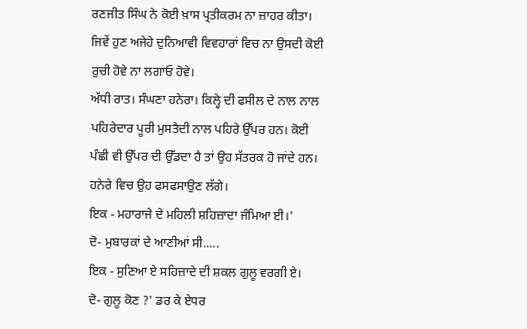ਰਣਜੀਤ ਸਿੰਘ ਨੇ ਕੋਈ ਖ਼ਾਸ ਪ੍ਰਤੀਕਰਮ ਨਾ ਜ਼ਾਹਰ ਕੀਤਾ। ਜਿਵੇਂ ਹੁਣ ਅਜੇਹੇ ਦੁਨਿਆਵੀ ਵਿਵਹਾਰਾਂ ਵਿਚ ਨਾ ਉਸਦੀ ਕੋਈ ਰੁਚੀ ਹੋਵੇ ਨਾ ਲਗਾਓ ਹੋਵੇ।
ਅੱਧੀ ਰਾਤ। ਸੰਘਣਾ ਹਨੇਰਾ। ਕਿਲ੍ਹੇ ਦੀ ਫਸੀਲ ਦੇ ਨਾਲ ਨਾਲ ਪਹਿਰੇਦਾਰ ਪੂਰੀ ਮੁਸਤੈਦੀ ਨਾਲ ਪਹਿਰੇ ਉੱਪਰ ਹਨ। ਕੋਈ ਪੰਛੀ ਵੀ ਉੱਪਰ ਦੀ ਉੱਡਦਾ ਹੈ ਤਾਂ ਉਹ ਸੱਤਰਕ ਹੋ ਜਾਂਦੇ ਹਨ। ਹਨੇਰੇ ਵਿਚ ਉਹ ਫਸਫਸਾਉਣ ਲੱਗੇ।
ਇਕ - ਮਹਾਰਾਜੇ ਦੇ ਮਹਿਲੀ ਸ਼ਹਿਜ਼ਾਦਾ ਜੰਮਿਆ ਈ।'
ਦੋ- ਮੁਬਾਰਕਾਂ ਦੇ ਆਣੀਆਂ ਸੀ.....
ਇਕ - ਸੁਣਿਆ ਏ ਸਹਿਜ਼ਾਦੇ ਦੀ ਸ਼ਕਲ ਗੁਲੂ ਵਰਗੀ ਏ।
ਦੋ- ਗੁਲੂ ਕੋਣ ?' ਡਰ ਕੇ ਏਧਰ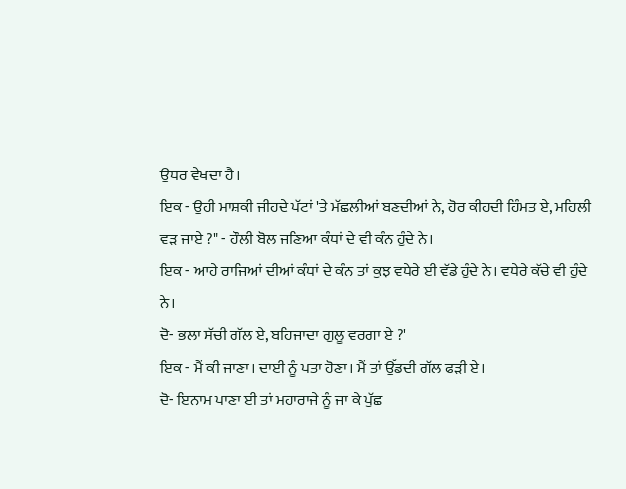ਉਧਰ ਵੇਖਦਾ ਹੈ।
ਇਕ - ਉਹੀ ਮਾਸ਼ਕੀ ਜੀਹਦੇ ਪੱਟਾਂ 'ਤੇ ਮੱਛਲੀਆਂ ਬਣਦੀਆਂ ਨੇ, ਹੋਰ ਕੀਹਦੀ ਹਿੰਮਤ ਏ, ਮਹਿਲੀ ਵੜ ਜਾਏ ?" - ਹੌਲੀ ਬੋਲ ਜਣਿਆ ਕੰਧਾਂ ਦੇ ਵੀ ਕੰਨ ਹੁੰਦੇ ਨੇ।
ਇਕ - ਆਹੇ ਰਾਜਿਆਂ ਦੀਆਂ ਕੰਧਾਂ ਦੇ ਕੰਨ ਤਾਂ ਕੁਝ ਵਧੇਰੇ ਈ ਵੱਡੇ ਹੁੰਦੇ ਨੇ। ਵਧੇਰੇ ਕੱਚੇ ਵੀ ਹੁੰਦੇ ਨੇ।
ਦੋ- ਭਲਾ ਸੱਚੀ ਗੱਲ ਏ, ਬਹਿਜਾਦਾ ਗੁਲੂ ਵਰਗਾ ਏ ?'
ਇਕ - ਮੈਂ ਕੀ ਜਾਣਾ। ਦਾਈ ਨੂੰ ਪਤਾ ਹੋਣਾ। ਮੈਂ ਤਾਂ ਉੱਡਦੀ ਗੱਲ ਫੜੀ ਏ।
ਦੋ- ਇਨਾਮ ਪਾਣਾ ਈ ਤਾਂ ਮਹਾਰਾਜੇ ਨੂੰ ਜਾ ਕੇ ਪੁੱਛ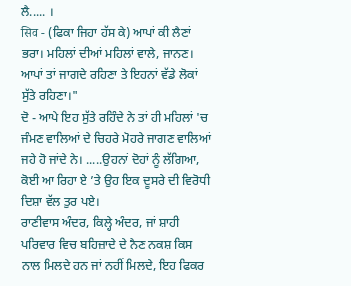ਲੈ..... ।
सिव - (ਫਿਕਾ ਜਿਹਾ ਹੱਸ ਕੇ) ਆਪਾਂ ਕੀ ਲੈਣਾਂ ਭਰਾ। ਮਹਿਲਾਂ ਦੀਆਂ ਮਹਿਲਾਂ ਵਾਲੇ, ਜਾਨਣ। ਆਪਾਂ ਤਾਂ ਜਾਗਦੇ ਰਹਿਣਾ ਤੇ ਇਹਨਾਂ ਵੱਡੇ ਲੋਕਾਂ ਸੁੱਤੇ ਰਹਿਣਾ।"
ਦੋ - ਆਪੇ ਇਹ ਸੁੱਤੇ ਰਹਿੰਦੇ ਨੇ ਤਾਂ ਹੀ ਮਹਿਲਾਂ 'ਚ ਜੰਮਣ ਵਾਲਿਆਂ ਦੇ ਚਿਹਰੇ ਮੋਹਰੇ ਜਾਗਣ ਵਾਲਿਆਂ ਜਹੇ ਹੋ ਜਾਂਦੇ ਨੇ। .....ਉਹਨਾਂ ਦੋਹਾਂ ਨੂੰ ਲੱਗਿਆ, ਕੋਈ ਆ ਰਿਹਾ ਏ ’ਤੇ ਉਹ ਇਕ ਦੂਸਰੇ ਦੀ ਵਿਰੋਧੀ ਦਿਸ਼ਾ ਵੱਲ ਤੁਰ ਪਏ।
ਰਾਣੀਵਾਸ ਅੰਦਰ, ਕਿਲ੍ਹੇ ਅੰਦਰ, ਜਾਂ ਸ਼ਾਹੀ ਪਰਿਵਾਰ ਵਿਚ ਬਹਿਜ਼ਾਦੇ ਦੇ ਨੈਣ ਨਕਸ਼ ਕਿਸ ਨਾਲ ਮਿਲਦੇ ਹਨ ਜਾਂ ਨਹੀਂ ਮਿਲਦੇ, ਇਹ ਫਿਕਰ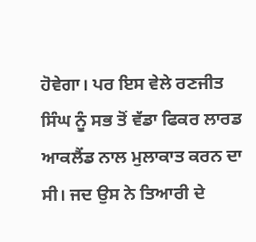ਹੋਵੇਗਾ। ਪਰ ਇਸ ਵੇਲੇ ਰਣਜੀਤ ਸਿੰਘ ਨੂੰ ਸਭ ਤੋਂ ਵੱਡਾ ਫਿਕਰ ਲਾਰਡ ਆਕਲੈਂਡ ਨਾਲ ਮੁਲਾਕਾਤ ਕਰਨ ਦਾ ਸੀ। ਜਦ ਉਸ ਨੇ ਤਿਆਰੀ ਦੇ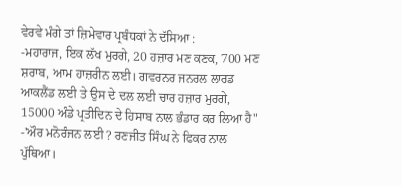ਵੇਰਵੇ ਮੰਗੇ ਤਾਂ ਜ਼ਿਮੇਵਾਰ ਪ੍ਰਬੰਧਕਾਂ ਨੇ ਦੱਸਿਆ :
-ਮਹਾਰਾਜ, ਇਕ ਲੱਖ ਮੁਰਗੇ, 20 ਹਜ਼ਾਰ ਮਣ ਕਣਕ, 700 ਮਣ ਸ਼ਰਾਬ, ਆਮ ਹਾਜ਼ਰੀਨ ਲਈ। ਗਵਰਨਰ ਜਨਰਲ ਲਾਰਡ ਆਕਲੈਂਡ ਲਈ ਤੇ ਉਸ ਦੇ ਦਲ ਲਈ ਚਾਰ ਹਜ਼ਾਰ ਮੁਰਗੇ, 15000 ਅੰਡੇ ਪ੍ਰਤੀਦਿਨ ਦੇ ਹਿਸਾਬ ਨਾਲ ਭੰਡਾਰ ਕਰ ਲਿਆ ਹੈ"
-'ਔਰ ਮਨੋਰੰਜਨ ਲਈ ? ਰਣਜੀਤ ਸਿੰਘ ਨੇ ਫਿਕਰ ਨਾਲ ਪੁੱਥਿਆ।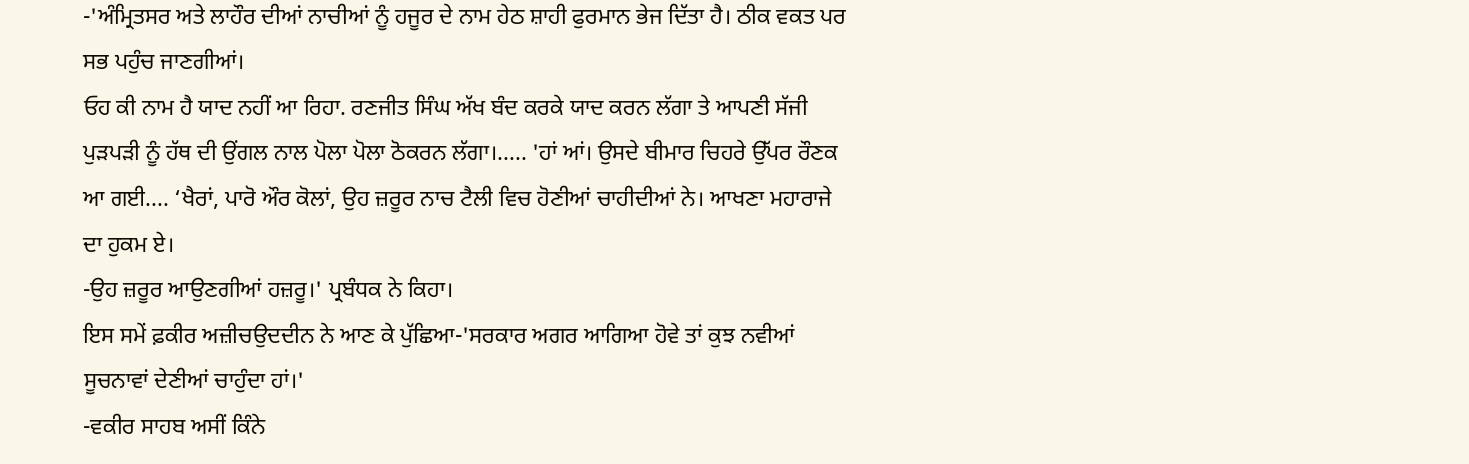-'ਅੰਮ੍ਰਿਤਸਰ ਅਤੇ ਲਾਹੌਰ ਦੀਆਂ ਨਾਚੀਆਂ ਨੂੰ ਹਜੂਰ ਦੇ ਨਾਮ ਹੇਠ ਸ਼ਾਹੀ ਫੁਰਮਾਨ ਭੇਜ ਦਿੱਤਾ ਹੈ। ਠੀਕ ਵਕਤ ਪਰ ਸਭ ਪਹੁੰਚ ਜਾਣਗੀਆਂ।
ਓਹ ਕੀ ਨਾਮ ਹੈ ਯਾਦ ਨਹੀਂ ਆ ਰਿਹਾ. ਰਣਜੀਤ ਸਿੰਘ ਅੱਖ ਬੰਦ ਕਰਕੇ ਯਾਦ ਕਰਨ ਲੱਗਾ ਤੇ ਆਪਣੀ ਸੱਜੀ ਪੁੜਪੜੀ ਨੂੰ ਹੱਥ ਦੀ ਉਂਗਲ ਨਾਲ ਪੋਲਾ ਪੋਲਾ ਠੋਕਰਨ ਲੱਗਾ।..... 'ਹਾਂ ਆਂ। ਉਸਦੇ ਬੀਮਾਰ ਚਿਹਰੇ ਉੱਪਰ ਰੌਣਕ ਆ ਗਈ.... ‘ਖੈਰਾਂ, ਪਾਰੋ ਔਰ ਕੋਲਾਂ, ਉਹ ਜ਼ਰੂਰ ਨਾਚ ਟੈਲੀ ਵਿਚ ਹੋਣੀਆਂ ਚਾਹੀਦੀਆਂ ਨੇ। ਆਖਣਾ ਮਹਾਰਾਜੇ ਦਾ ਹੁਕਮ ਏ।
-ਉਹ ਜ਼ਰੂਰ ਆਉਣਗੀਆਂ ਹਜ਼ਰੂ।' ਪ੍ਰਬੰਧਕ ਨੇ ਕਿਹਾ।
ਇਸ ਸਮੇਂ ਫ਼ਕੀਰ ਅਜ਼ੀਚਉਦਦੀਨ ਨੇ ਆਣ ਕੇ ਪੁੱਛਿਆ-'ਸਰਕਾਰ ਅਗਰ ਆਗਿਆ ਹੋਵੇ ਤਾਂ ਕੁਝ ਨਵੀਆਂ ਸੂਚਨਾਵਾਂ ਦੇਣੀਆਂ ਚਾਹੁੰਦਾ ਹਾਂ।'
-ਵਕੀਰ ਸਾਹਬ ਅਸੀਂ ਕਿੰਨੇ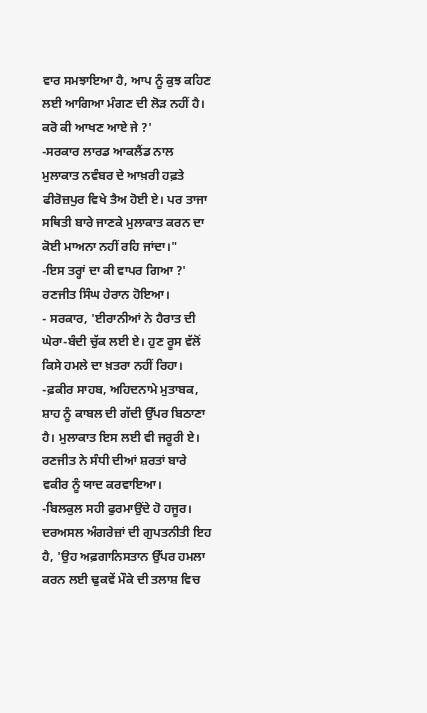ਵਾਰ ਸਮਝਾਇਆ ਹੈ, ਆਪ ਨੂੰ ਕੁਝ ਕਹਿਣ ਲਈ ਆਗਿਆ ਮੰਗਣ ਦੀ ਲੋੜ ਨਹੀਂ ਹੈ। ਕਰੋ ਕੀ ਆਖਣ ਆਏ ਜੇ ?'
-ਸਰਕਾਰ ਲਾਰਡ ਆਕਲੈਂਡ ਨਾਲ ਮੁਲਾਕਾਤ ਨਵੰਬਰ ਦੇ ਆਖ਼ਰੀ ਹਫ਼ਤੇ
ਫੀਰੋਜ਼ਪੁਰ ਵਿਖੇ ਤੈਅ ਹੋਈ ਏ। ਪਰ ਤਾਜਾ ਸਥਿਤੀ ਬਾਰੇ ਜਾਣਕੇ ਮੁਲਾਕਾਤ ਕਰਨ ਦਾ ਕੋਈ ਮਾਅਨਾ ਨਹੀਂ ਰਹਿ ਜਾਂਦਾ।"
-ਇਸ ਤਰ੍ਹਾਂ ਦਾ ਕੀ ਵਾਪਰ ਗਿਆ ?' ਰਣਜੀਤ ਸਿੰਘ ਹੇਰਾਨ ਹੋਇਆ।
- ਸਰਕਾਰ, 'ਈਰਾਨੀਆਂ ਨੇ ਹੈਰਾਤ ਦੀ ਘੇਰਾ-ਬੰਦੀ ਚੁੱਕ ਲਈ ਏ। ਹੁਣ ਰੂਸ ਵੱਲੋਂ ਕਿਸੇ ਹਮਲੇ ਦਾ ਖ਼ਤਰਾ ਨਹੀਂ ਰਿਹਾ।
-ਫ਼ਕੀਰ ਸਾਹਬ, ਅਹਿਦਨਾਮੇ ਮੁਤਾਬਕ, ਸ਼ਾਹ ਨੂੰ ਕਾਬਲ ਦੀ ਗੱਦੀ ਉੱਪਰ ਬਿਠਾਣਾ ਹੈ। ਮੁਲਾਕਾਤ ਇਸ ਲਈ ਵੀ ਜਰੂਰੀ ਏ। ਰਣਜੀਤ ਨੇ ਸੰਧੀ ਦੀਆਂ ਸ਼ਰਤਾਂ ਬਾਰੇ ਵਕੀਰ ਨੂੰ ਯਾਦ ਕਰਵਾਇਆ।
-ਬਿਲਕੁਲ ਸਹੀ ਫੁਰਮਾਉਂਦੇ ਹੋ ਹਜੂਰ। ਦਰਅਸਲ ਅੰਗਰੇਜ਼ਾਂ ਦੀ ਗੁਪਤਨੀਤੀ ਇਹ ਹੈ, 'ਉਹ ਅਫ਼ਗਾਨਿਸਤਾਨ ਉੱਪਰ ਹਮਲਾ ਕਰਨ ਲਈ ਢੁਕਵੇਂ ਮੌਕੇ ਦੀ ਤਲਾਸ਼ ਵਿਚ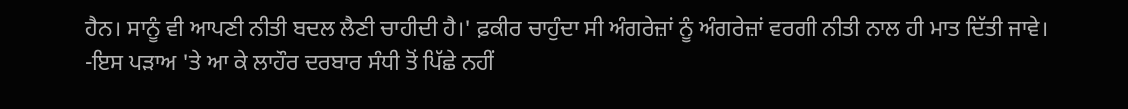ਹੈਨ। ਸਾਨੂੰ ਵੀ ਆਪਣੀ ਨੀਤੀ ਬਦਲ ਲੈਣੀ ਚਾਹੀਦੀ ਹੈ।' ਫ਼ਕੀਰ ਚਾਹੁੰਦਾ ਸੀ ਅੰਗਰੇਜ਼ਾਂ ਨੂੰ ਅੰਗਰੇਜ਼ਾਂ ਵਰਗੀ ਨੀਤੀ ਨਾਲ ਹੀ ਮਾਤ ਦਿੱਤੀ ਜਾਵੇ।
-ਇਸ ਪੜਾਅ 'ਤੇ ਆ ਕੇ ਲਾਹੌਰ ਦਰਬਾਰ ਸੰਧੀ ਤੋਂ ਪਿੱਛੇ ਨਹੀਂ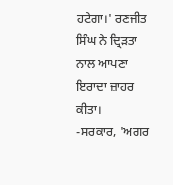ਹਟੇਗਾ।' ਰਣਜੀਤ ਸਿੰਘ ਨੇ ਦ੍ਰਿੜਤਾ ਨਾਲ ਆਪਣਾ ਇਰਾਦਾ ਜ਼ਾਹਰ ਕੀਤਾ।
-ਸਰਕਾਰ, 'ਅਗਰ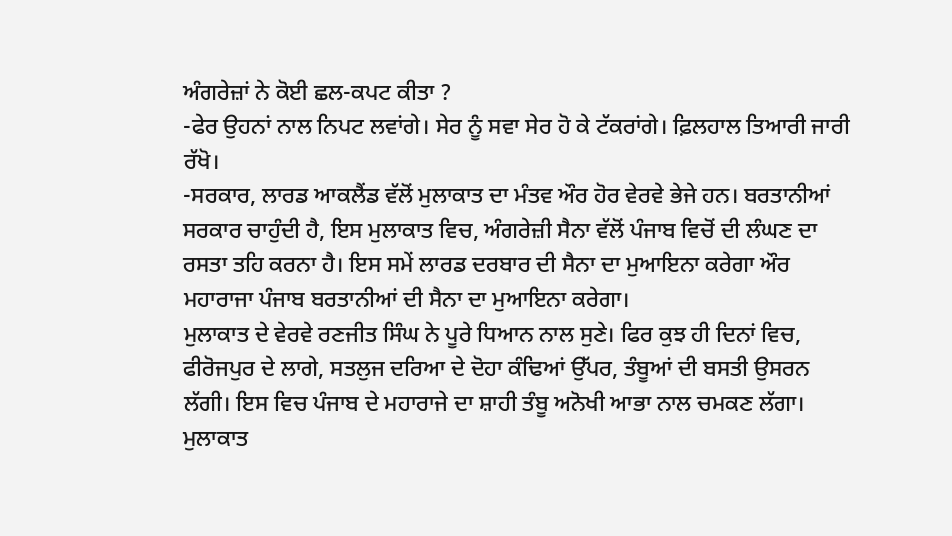ਅੰਗਰੇਜ਼ਾਂ ਨੇ ਕੋਈ ਛਲ-ਕਪਟ ਕੀਤਾ ?
-ਫੇਰ ਉਹਨਾਂ ਨਾਲ ਨਿਪਟ ਲਵਾਂਗੇ। ਸੇਰ ਨੂੰ ਸਵਾ ਸੇਰ ਹੋ ਕੇ ਟੱਕਰਾਂਗੇ। ਫ਼ਿਲਹਾਲ ਤਿਆਰੀ ਜਾਰੀ ਰੱਖੋ।
-ਸਰਕਾਰ, ਲਾਰਡ ਆਕਲੈਂਡ ਵੱਲੋਂ ਮੁਲਾਕਾਤ ਦਾ ਮੰਤਵ ਔਰ ਹੋਰ ਵੇਰਵੇ ਭੇਜੇ ਹਨ। ਬਰਤਾਨੀਆਂ ਸਰਕਾਰ ਚਾਹੁੰਦੀ ਹੈ, ਇਸ ਮੁਲਾਕਾਤ ਵਿਚ, ਅੰਗਰੇਜ਼ੀ ਸੈਨਾ ਵੱਲੋਂ ਪੰਜਾਬ ਵਿਚੋਂ ਦੀ ਲੰਘਣ ਦਾ ਰਸਤਾ ਤਹਿ ਕਰਨਾ ਹੈ। ਇਸ ਸਮੇਂ ਲਾਰਡ ਦਰਬਾਰ ਦੀ ਸੈਨਾ ਦਾ ਮੁਆਇਨਾ ਕਰੇਗਾ ਔਰ ਮਹਾਰਾਜਾ ਪੰਜਾਬ ਬਰਤਾਨੀਆਂ ਦੀ ਸੈਨਾ ਦਾ ਮੁਆਇਨਾ ਕਰੇਗਾ।
ਮੁਲਾਕਾਤ ਦੇ ਵੇਰਵੇ ਰਣਜੀਤ ਸਿੰਘ ਨੇ ਪੂਰੇ ਧਿਆਨ ਨਾਲ ਸੁਣੇ। ਫਿਰ ਕੁਝ ਹੀ ਦਿਨਾਂ ਵਿਚ, ਫੀਰੋਜਪੁਰ ਦੇ ਲਾਗੇ, ਸਤਲੁਜ ਦਰਿਆ ਦੇ ਦੋਹਾ ਕੰਢਿਆਂ ਉੱਪਰ, ਤੰਬੂਆਂ ਦੀ ਬਸਤੀ ਉਸਰਨ ਲੱਗੀ। ਇਸ ਵਿਚ ਪੰਜਾਬ ਦੇ ਮਹਾਰਾਜੇ ਦਾ ਸ਼ਾਹੀ ਤੰਬੂ ਅਨੋਖੀ ਆਭਾ ਨਾਲ ਚਮਕਣ ਲੱਗਾ।
ਮੁਲਾਕਾਤ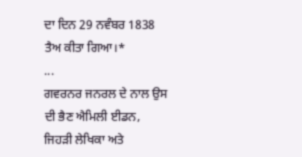ਦਾ ਦਿਨ 29 ਨਵੰਬਰ 1838 ਤੈਅ ਕੀਤਾ ਗਿਆ।*
...
ਗਵਰਨਰ ਜਨਰਲ ਦੇ ਨਾਲ ਉਸ ਦੀ ਭੈਣ ਐਮਿਲੀ ਈਡਨ, ਜਿਹੜੀ ਲੇਖਿਕਾ ਅਤੇ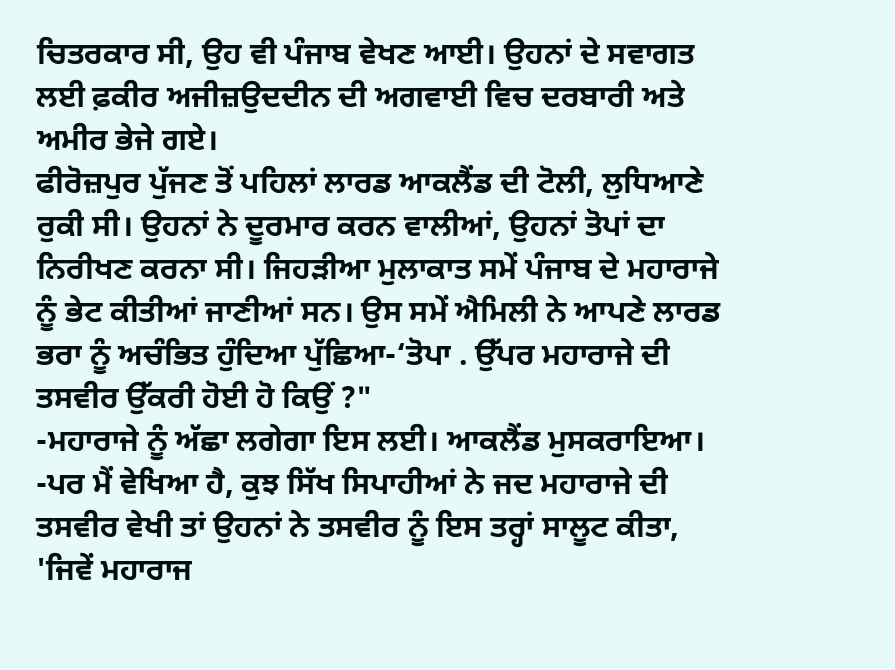ਚਿਤਰਕਾਰ ਸੀ, ਉਹ ਵੀ ਪੰਜਾਬ ਵੇਖਣ ਆਈ। ਉਹਨਾਂ ਦੇ ਸਵਾਗਤ ਲਈ ਫ਼ਕੀਰ ਅਜੀਜ਼ਉਦਦੀਨ ਦੀ ਅਗਵਾਈ ਵਿਚ ਦਰਬਾਰੀ ਅਤੇ ਅਮੀਰ ਭੇਜੇ ਗਏ।
ਫੀਰੋਜ਼ਪੁਰ ਪੁੱਜਣ ਤੋਂ ਪਹਿਲਾਂ ਲਾਰਡ ਆਕਲੈਂਡ ਦੀ ਟੋਲੀ, ਲੁਧਿਆਣੇ ਰੁਕੀ ਸੀ। ਉਹਨਾਂ ਨੇ ਦੂਰਮਾਰ ਕਰਨ ਵਾਲੀਆਂ, ਉਹਨਾਂ ਤੋਪਾਂ ਦਾ ਨਿਰੀਖਣ ਕਰਨਾ ਸੀ। ਜਿਹੜੀਆ ਮੁਲਾਕਾਤ ਸਮੇਂ ਪੰਜਾਬ ਦੇ ਮਹਾਰਾਜੇ ਨੂੰ ਭੇਟ ਕੀਤੀਆਂ ਜਾਣੀਆਂ ਸਨ। ਉਸ ਸਮੇਂ ਐਮਿਲੀ ਨੇ ਆਪਣੇ ਲਾਰਡ ਭਰਾ ਨੂੰ ਅਚੰਭਿਤ ਹੁੰਦਿਆ ਪੁੱਛਿਆ-‘ਤੋਪਾ . ਉੱਪਰ ਮਹਾਰਾਜੇ ਦੀ ਤਸਵੀਰ ਉੱਕਰੀ ਹੋਈ ਹੋ ਕਿਉਂ ?"
-ਮਹਾਰਾਜੇ ਨੂੰ ਅੱਛਾ ਲਗੇਗਾ ਇਸ ਲਈ। ਆਕਲੈਂਡ ਮੁਸਕਰਾਇਆ। -ਪਰ ਮੈਂ ਵੇਖਿਆ ਹੈ, ਕੁਝ ਸਿੱਖ ਸਿਪਾਹੀਆਂ ਨੇ ਜਦ ਮਹਾਰਾਜੇ ਦੀ ਤਸਵੀਰ ਵੇਖੀ ਤਾਂ ਉਹਨਾਂ ਨੇ ਤਸਵੀਰ ਨੂੰ ਇਸ ਤਰ੍ਹਾਂ ਸਾਲੂਟ ਕੀਤਾ, 'ਜਿਵੇਂ ਮਹਾਰਾਜ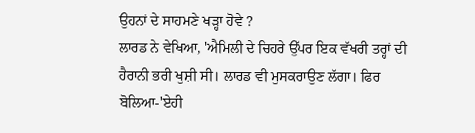ਉਹਨਾਂ ਦੇ ਸਾਹਮਣੇ ਖੜ੍ਹਾ ਹੋਵੇ ?
ਲਾਰਡ ਨੇ ਵੇਖਿਆ, 'ਐਮਿਲੀ ਦੇ ਚਿਹਰੇ ਉੱਪਰ ਇਕ ਵੱਖਰੀ ਤਰ੍ਹਾਂ ਦੀ ਹੈਰਾਨੀ ਭਰੀ ਖੁਸ਼ੀ ਸੀ। ਲਾਰਡ ਵੀ ਮੁਸਕਰਾਉਣ ਲੱਗਾ। ਫਿਰ ਬੋਲਿਆ-'ਏਹੀ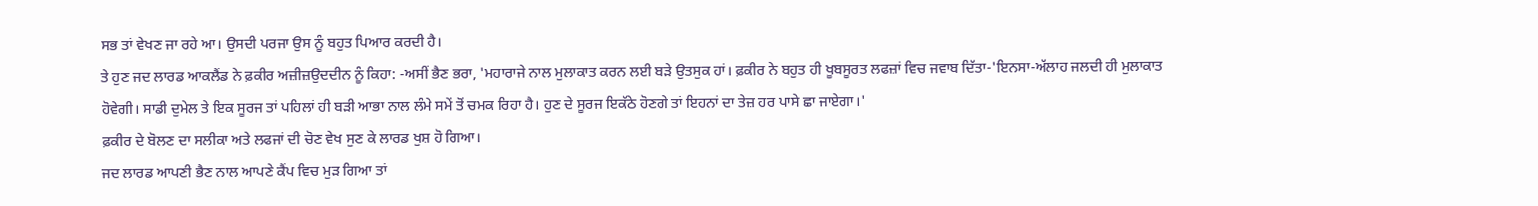ਸਭ ਤਾਂ ਵੇਖਣ ਜਾ ਰਹੇ ਆ। ਉਸਦੀ ਪਰਜਾ ਉਸ ਨੂੰ ਬਹੁਤ ਪਿਆਰ ਕਰਦੀ ਹੈ।
ਤੇ ਹੁਣ ਜਦ ਲਾਰਡ ਆਕਲੈਂਡ ਨੇ ਫ਼ਕੀਰ ਅਜ਼ੀਜ਼ਉਦਦੀਨ ਨੂੰ ਕਿਹਾ: -ਅਸੀਂ ਭੈਣ ਭਰਾ, 'ਮਹਾਰਾਜੇ ਨਾਲ ਮੁਲਾਕਾਤ ਕਰਨ ਲਈ ਬੜੇ ਉਤਸੁਕ ਹਾਂ। ਫ਼ਕੀਰ ਨੇ ਬਹੁਤ ਹੀ ਖੂਬਸੂਰਤ ਲਫਜ਼ਾਂ ਵਿਚ ਜਵਾਬ ਦਿੱਤਾ-'ਇਨਸਾ-ਅੱਲਾਹ ਜਲਦੀ ਹੀ ਮੁਲਾਕਾਤ ਹੋਵੇਗੀ। ਸਾਡੀ ਦੁਮੇਲ ਤੇ ਇਕ ਸੂਰਜ ਤਾਂ ਪਹਿਲਾਂ ਹੀ ਬੜੀ ਆਭਾ ਨਾਲ ਲੰਮੇ ਸਮੇਂ ਤੋਂ ਚਮਕ ਰਿਹਾ ਹੈ। ਹੁਣ ਦੇ ਸੂਰਜ ਇਕੱਠੇ ਹੋਣਗੇ ਤਾਂ ਇਹਨਾਂ ਦਾ ਤੇਜ਼ ਹਰ ਪਾਸੇ ਛਾ ਜਾਏਗਾ।'
ਫ਼ਕੀਰ ਦੇ ਬੋਲਣ ਦਾ ਸਲੀਕਾ ਅਤੇ ਲਫਜਾਂ ਦੀ ਚੋਣ ਵੇਖ ਸੁਣ ਕੇ ਲਾਰਡ ਖੁਸ਼ ਹੋ ਗਿਆ।
ਜਦ ਲਾਰਡ ਆਪਣੀ ਭੈਣ ਨਾਲ ਆਪਣੇ ਕੈਂਪ ਵਿਚ ਮੁੜ ਗਿਆ ਤਾਂ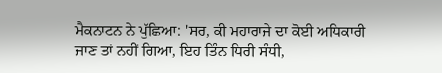ਮੈਕਨਾਟਨ ਨੇ ਪੁੱਛਿਆ: 'ਸਰ, ਕੀ ਮਹਾਰਾਜੇ ਦਾ ਕੋਈ ਅਧਿਕਾਰੀ ਜਾਣ ਤਾਂ ਨਹੀਂ ਗਿਆ, ਇਹ ਤਿੰਨ ਧਿਰੀ ਸੰਧੀ,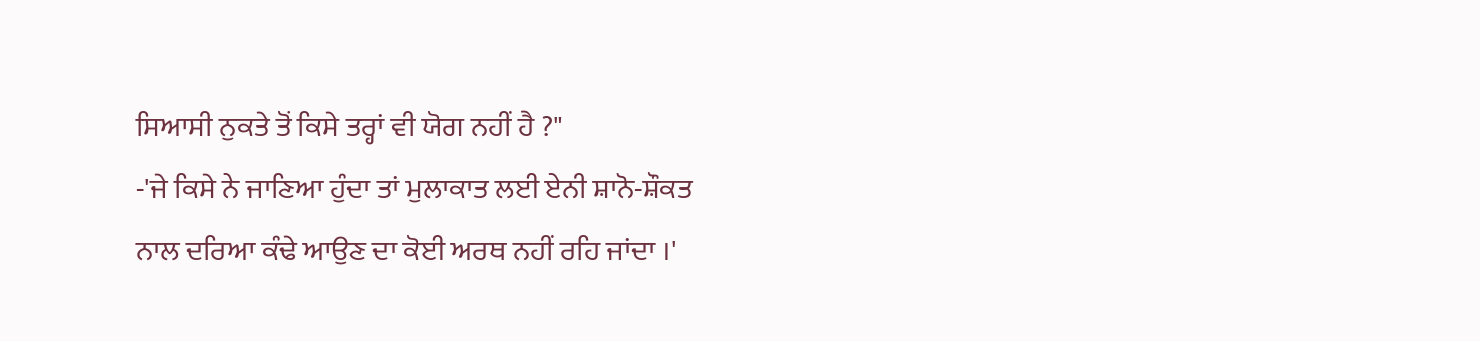ਸਿਆਸੀ ਨੁਕਤੇ ਤੋਂ ਕਿਸੇ ਤਰ੍ਹਾਂ ਵੀ ਯੋਗ ਨਹੀਂ ਹੈ ?"
-'ਜੇ ਕਿਸੇ ਨੇ ਜਾਣਿਆ ਹੁੰਦਾ ਤਾਂ ਮੁਲਾਕਾਤ ਲਈ ਏਨੀ ਸ਼ਾਨੋ-ਸ਼ੌਕਤ ਨਾਲ ਦਰਿਆ ਕੰਢੇ ਆਉਣ ਦਾ ਕੋਈ ਅਰਥ ਨਹੀਂ ਰਹਿ ਜਾਂਦਾ ।'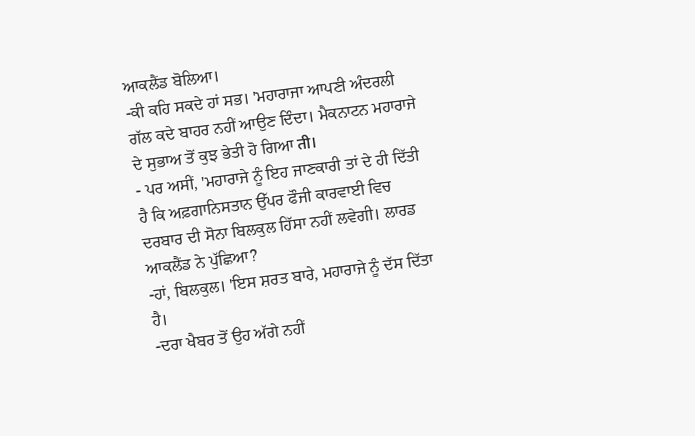ਆਕਲੈਂਡ ਬੋਲਿਆ।
-ਕੀ ਕਹਿ ਸਕਦੇ ਹਾਂ ਸਭ। 'ਮਹਾਰਾਜਾ ਆਪਣੀ ਅੰਦਰਲੀ ਗੱਲ ਕਦੇ ਬਾਹਰ ਨਹੀਂ ਆਉਣ ਦਿੰਦਾ। ਮੈਕਨਾਟਨ ਮਹਾਰਾਜੇ ਦੇ ਸੁਭਾਅ ਤੋਂ ਕੁਝ ਭੇਤੀ ਹੋ ਗਿਆ ती।
- ਪਰ ਅਸੀਂ, 'ਮਹਾਰਾਜੇ ਨੂੰ ਇਹ ਜਾਣਕਾਰੀ ਤਾਂ ਦੇ ਹੀ ਦਿੱਤੀ ਹੈ ਕਿ ਅਫ਼ਗਾਨਿਸਤਾਨ ਉੱਪਰ ਫੌਜੀ ਕਾਰਵਾਈ ਵਿਚ ਦਰਬਾਰ ਦੀ ਸੋਨਾ ਬਿਲਕੁਲ ਹਿੱਸਾ ਨਹੀਂ ਲਵੇਗੀ। ਲਾਰਡ ਆਕਲੈਂਡ ਨੇ ਪੁੱਛਿਆ?
-ਹਾਂ, ਬਿਲਕੁਲ। 'ਇਸ ਸ਼ਰਤ ਬਾਰੇ, ਮਹਾਰਾਜੇ ਨੂੰ ਦੱਸ ਦਿੱਤਾ ਹੈ।
-ਦਰਾ ਖੈਬਰ ਤੋਂ ਉਹ ਅੱਗੇ ਨਹੀਂ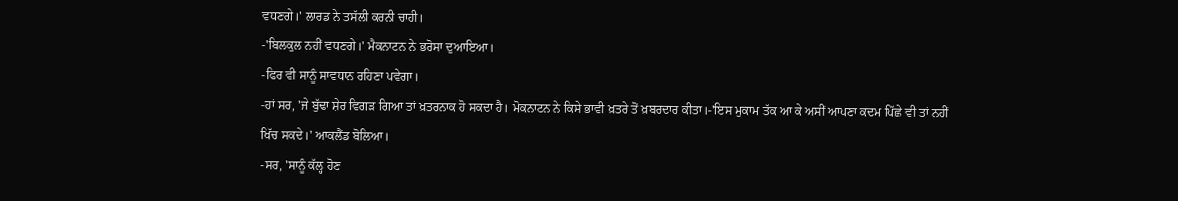ਵਧਣਗੇ।' ਲਾਰਡ ਨੇ ਤਸੱਲੀ ਕਰਨੀ ਚਾਹੀ।
-'ਬਿਲਕੁਲ ਨਹੀਂ ਵਧਣਗੇ।' ਮੈਕਨਾਟਨ ਨੇ ਭਰੋਸਾ ਦੁਆਇਆ।
-ਫਿਰ ਵੀ ਸਾਨੂੰ ਸਾਵਧਾਨ ਰਹਿਣਾ ਪਵੇਗਾ।
-ਹਾਂ ਸਰ, 'ਜੇ ਬੁੱਢਾ ਸ਼ੇਰ ਵਿਗੜ ਗਿਆ ਤਾਂ ਖ਼ਤਰਨਾਕ ਹੋ ਸਕਦਾ ਹੈ। ਮੋਕਨਾਟਨ ਨੇ ਕਿਸੇ ਭਾਵੀ ਖ਼ਤਰੇ ਤੋਂ ਖ਼ਬਰਦਾਰ ਕੀਤਾ।-'ਇਸ ਮੁਕਾਮ ਤੱਕ ਆ ਕੇ ਅਸੀਂ ਆਪਣਾ ਕਦਮ ਪਿੱਛੇ ਵੀ ਤਾਂ ਨਹੀਂ ਖਿੱਚ ਸਕਦੇ।' ਆਕਲੈਂਡ ਬੋਲਿਆ।
-ਸਰ, 'ਸਾਨੂੰ ਕੱਲ੍ਹ ਹੋਣ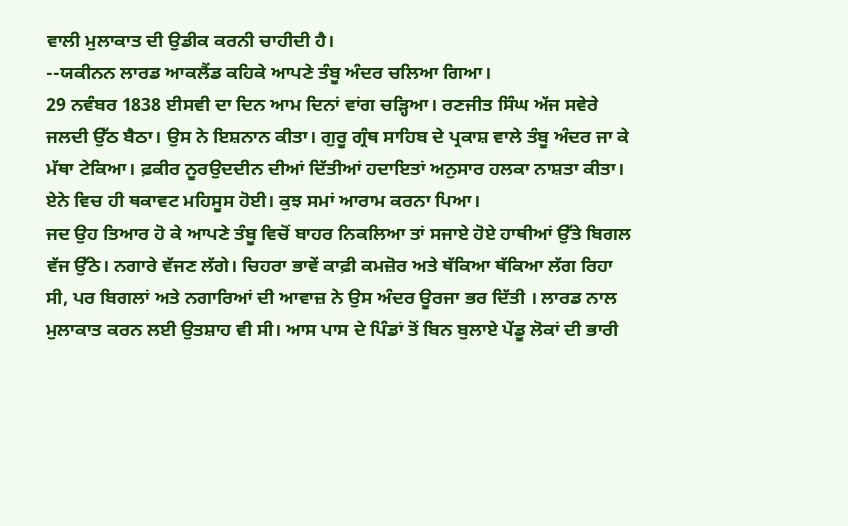ਵਾਲੀ ਮੁਲਾਕਾਤ ਦੀ ਉਡੀਕ ਕਰਨੀ ਚਾਹੀਦੀ ਹੈ।
--ਯਕੀਨਨ ਲਾਰਡ ਆਕਲੈਂਡ ਕਹਿਕੇ ਆਪਣੇ ਤੰਬੂ ਅੰਦਰ ਚਲਿਆ ਗਿਆ।
29 ਨਵੰਬਰ 1838 ਈਸਵੀ ਦਾ ਦਿਨ ਆਮ ਦਿਨਾਂ ਵਾਂਗ ਚੜ੍ਹਿਆ। ਰਣਜੀਤ ਸਿੰਘ ਅੱਜ ਸਵੇਰੇ ਜਲਦੀ ਉੱਠ ਬੈਠਾ। ਉਸ ਨੇ ਇਸ਼ਨਾਨ ਕੀਤਾ। ਗੁਰੂ ਗ੍ਰੰਥ ਸਾਹਿਬ ਦੇ ਪ੍ਰਕਾਸ਼ ਵਾਲੇ ਤੰਬੂ ਅੰਦਰ ਜਾ ਕੇ ਮੱਥਾ ਟੇਕਿਆ। ਫ਼ਕੀਰ ਨੂਰਉਦਦੀਨ ਦੀਆਂ ਦਿੱਤੀਆਂ ਹਦਾਇਤਾਂ ਅਨੁਸਾਰ ਹਲਕਾ ਨਾਸ਼ਤਾ ਕੀਤਾ। ਏਨੇ ਵਿਚ ਹੀ ਥਕਾਵਟ ਮਹਿਸੂਸ ਹੋਈ। ਕੁਝ ਸਮਾਂ ਆਰਾਮ ਕਰਨਾ ਪਿਆ।
ਜਦ ਉਹ ਤਿਆਰ ਹੋ ਕੇ ਆਪਣੇ ਤੰਬੂ ਵਿਚੋਂ ਬਾਹਰ ਨਿਕਲਿਆ ਤਾਂ ਸਜਾਏ ਹੋਏ ਹਾਥੀਆਂ ਉੱਤੇ ਬਿਗਲ ਵੱਜ ਉੱਠੇ। ਨਗਾਰੇ ਵੱਜਣ ਲੱਗੇ। ਚਿਹਰਾ ਭਾਵੇਂ ਕਾਫ਼ੀ ਕਮਜ਼ੋਰ ਅਤੇ ਥੱਕਿਆ ਥੱਕਿਆ ਲੱਗ ਰਿਹਾ ਸੀ, ਪਰ ਬਿਗਲਾਂ ਅਤੇ ਨਗਾਰਿਆਂ ਦੀ ਆਵਾਜ਼ ਨੇ ਉਸ ਅੰਦਰ ਊਰਜਾ ਭਰ ਦਿੱਤੀ । ਲਾਰਡ ਨਾਲ ਮੁਲਾਕਾਤ ਕਰਨ ਲਈ ਉਤਸ਼ਾਹ ਵੀ ਸੀ। ਆਸ ਪਾਸ ਦੇ ਪਿੰਡਾਂ ਤੋਂ ਬਿਨ ਬੁਲਾਏ ਪੇਂਡੂ ਲੋਕਾਂ ਦੀ ਭਾਰੀ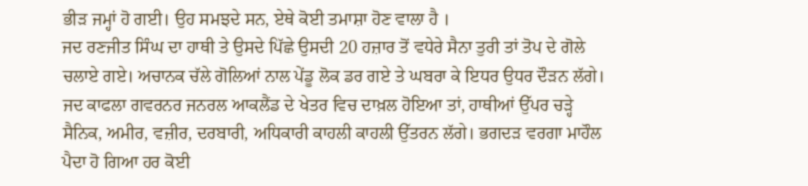ਭੀੜ ਜਮ੍ਹਾਂ ਹੋ ਗਈ। ਉਹ ਸਮਝਦੇ ਸਨ, ਏਥੇ ਕੋਈ ਤਮਾਸ਼ਾ ਹੋਣ ਵਾਲਾ ਹੈ ।
ਜਦ ਰਣਜੀਤ ਸਿੰਘ ਦਾ ਹਾਥੀ ਤੇ ਉਸਦੇ ਪਿੱਛੇ ਉਸਦੀ 20 ਹਜ਼ਾਰ ਤੋਂ ਵਧੇਰੇ ਸੈਨਾ ਤੁਰੀ ਤਾਂ ਤੋਪ ਦੇ ਗੋਲੇ ਚਲਾਏ ਗਏ। ਅਚਾਨਕ ਚੱਲੇ ਗੋਲਿਆਂ ਨਾਲ ਪੇਂਡੂ ਲੋਕ ਡਰ ਗਏ ਤੇ ਘਬਰਾ ਕੇ ਇਧਰ ਉਧਰ ਦੌੜਨ ਲੱਗੇ। ਜਦ ਕਾਫਲਾ ਗਵਰਨਰ ਜਨਰਲ ਆਕਲੈਂਡ ਦੇ ਖੇਤਰ ਵਿਚ ਦਾਖ਼ਲ ਹੋਇਆ ਤਾਂ, ਹਾਥੀਆਂ ਉੱਪਰ ਚੜ੍ਹੇ ਸੈਨਿਕ, ਅਮੀਰ, ਵਜ਼ੀਰ, ਦਰਬਾਰੀ, ਅਧਿਕਾਰੀ ਕਾਹਲੀ ਕਾਹਲੀ ਉੱਤਰਨ ਲੱਗੇ। ਭਗਦੜ ਵਰਗਾ ਮਾਹੌਲ ਪੈਦਾ ਹੋ ਗਿਆ ਹਰ ਕੋਈ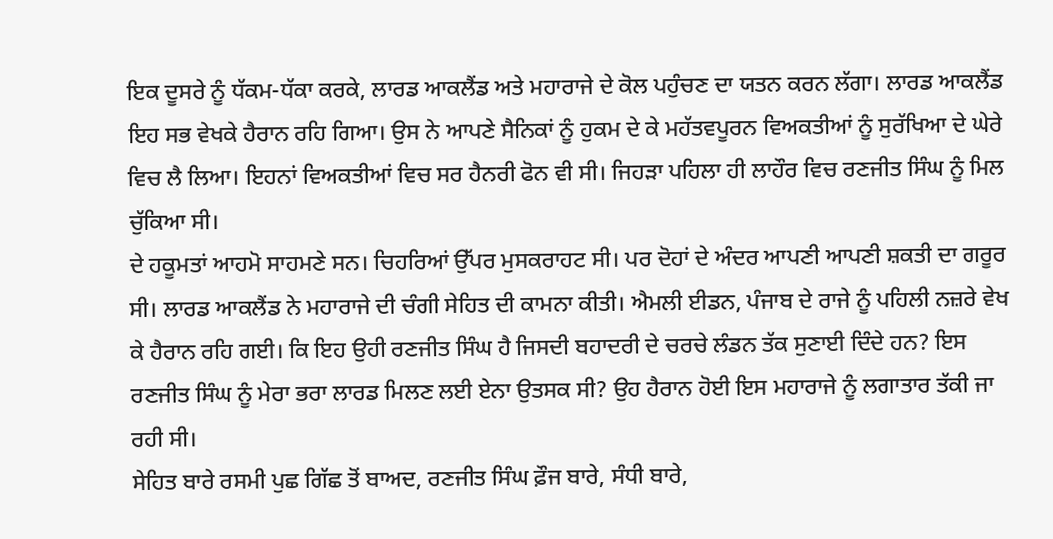ਇਕ ਦੂਸਰੇ ਨੂੰ ਧੱਕਮ-ਧੱਕਾ ਕਰਕੇ, ਲਾਰਡ ਆਕਲੈਂਡ ਅਤੇ ਮਹਾਰਾਜੇ ਦੇ ਕੋਲ ਪਹੁੰਚਣ ਦਾ ਯਤਨ ਕਰਨ ਲੱਗਾ। ਲਾਰਡ ਆਕਲੈਂਡ ਇਹ ਸਭ ਵੇਖਕੇ ਹੈਰਾਨ ਰਹਿ ਗਿਆ। ਉਸ ਨੇ ਆਪਣੇ ਸੈਨਿਕਾਂ ਨੂੰ ਹੁਕਮ ਦੇ ਕੇ ਮਹੱਤਵਪੂਰਨ ਵਿਅਕਤੀਆਂ ਨੂੰ ਸੁਰੱਖਿਆ ਦੇ ਘੇਰੇ ਵਿਚ ਲੈ ਲਿਆ। ਇਹਨਾਂ ਵਿਅਕਤੀਆਂ ਵਿਚ ਸਰ ਹੈਨਰੀ ਫੋਨ ਵੀ ਸੀ। ਜਿਹੜਾ ਪਹਿਲਾ ਹੀ ਲਾਹੌਰ ਵਿਚ ਰਣਜੀਤ ਸਿੰਘ ਨੂੰ ਮਿਲ ਚੁੱਕਿਆ ਸੀ।
ਦੇ ਹਕੂਮਤਾਂ ਆਹਮੋ ਸਾਹਮਣੇ ਸਨ। ਚਿਹਰਿਆਂ ਉੱਪਰ ਮੁਸਕਰਾਹਟ ਸੀ। ਪਰ ਦੋਹਾਂ ਦੇ ਅੰਦਰ ਆਪਣੀ ਆਪਣੀ ਸ਼ਕਤੀ ਦਾ ਗਰੂਰ ਸੀ। ਲਾਰਡ ਆਕਲੈਂਡ ਨੇ ਮਹਾਰਾਜੇ ਦੀ ਚੰਗੀ ਸੇਹਿਤ ਦੀ ਕਾਮਨਾ ਕੀਤੀ। ਐਮਲੀ ਈਡਨ, ਪੰਜਾਬ ਦੇ ਰਾਜੇ ਨੂੰ ਪਹਿਲੀ ਨਜ਼ਰੇ ਵੇਖ ਕੇ ਹੈਰਾਨ ਰਹਿ ਗਈ। ਕਿ ਇਹ ਉਹੀ ਰਣਜੀਤ ਸਿੰਘ ਹੈ ਜਿਸਦੀ ਬਹਾਦਰੀ ਦੇ ਚਰਚੇ ਲੰਡਨ ਤੱਕ ਸੁਣਾਈ ਦਿੰਦੇ ਹਨ? ਇਸ ਰਣਜੀਤ ਸਿੰਘ ਨੂੰ ਮੇਰਾ ਭਰਾ ਲਾਰਡ ਮਿਲਣ ਲਈ ਏਨਾ ਉਤਸਕ ਸੀ? ਉਹ ਹੈਰਾਨ ਹੋਈ ਇਸ ਮਹਾਰਾਜੇ ਨੂੰ ਲਗਾਤਾਰ ਤੱਕੀ ਜਾ ਰਹੀ ਸੀ।
ਸੇਹਿਤ ਬਾਰੇ ਰਸਮੀ ਪੁਛ ਗਿੱਛ ਤੋਂ ਬਾਅਦ, ਰਣਜੀਤ ਸਿੰਘ ਫ਼ੌਜ ਬਾਰੇ, ਸੰਧੀ ਬਾਰੇ,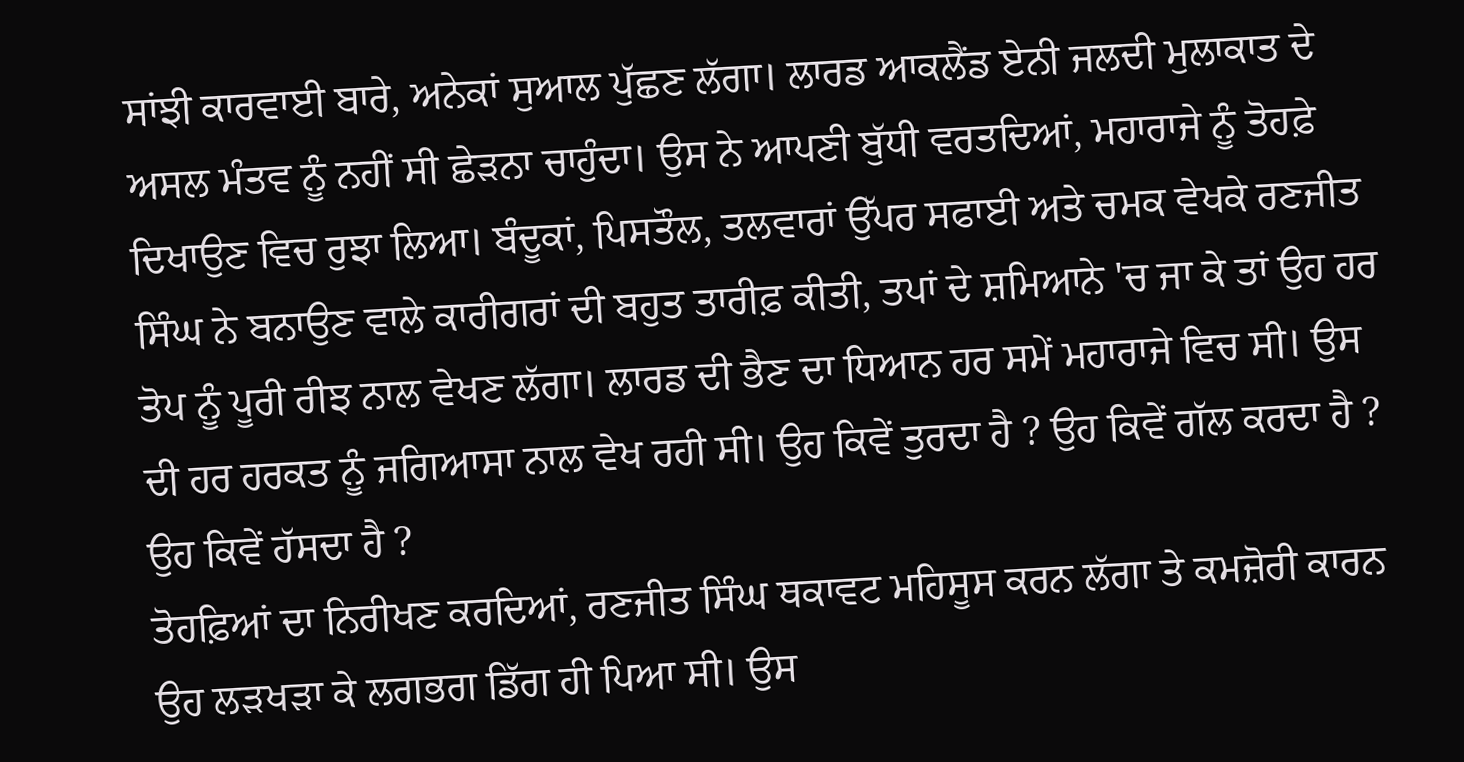ਸਾਂਝੀ ਕਾਰਵਾਈ ਬਾਰੇ, ਅਨੇਕਾਂ ਸੁਆਲ ਪੁੱਛਣ ਲੱਗਾ। ਲਾਰਡ ਆਕਲੈਂਡ ਏਨੀ ਜਲਦੀ ਮੁਲਾਕਾਤ ਦੇ ਅਸਲ ਮੰਤਵ ਨੂੰ ਨਹੀਂ ਸੀ ਛੇੜਨਾ ਚਾਹੁੰਦਾ। ਉਸ ਨੇ ਆਪਣੀ ਬੁੱਧੀ ਵਰਤਦਿਆਂ, ਮਹਾਰਾਜੇ ਨੂੰ ਤੋਹਫ਼ੇ ਦਿਖਾਉਣ ਵਿਚ ਰੁਝਾ ਲਿਆ। ਬੰਦੂਕਾਂ, ਪਿਸਤੌਲ, ਤਲਵਾਰਾਂ ਉੱਪਰ ਸਫਾਈ ਅਤੇ ਚਮਕ ਵੇਖਕੇ ਰਣਜੀਤ ਸਿੰਘ ਨੇ ਬਨਾਉਣ ਵਾਲੇ ਕਾਰੀਗਰਾਂ ਦੀ ਬਹੁਤ ਤਾਰੀਫ਼ ਕੀਤੀ, ਤਪਾਂ ਦੇ ਸ਼ਮਿਆਨੇ 'ਚ ਜਾ ਕੇ ਤਾਂ ਉਹ ਹਰ ਤੋਪ ਨੂੰ ਪੂਰੀ ਰੀਝ ਨਾਲ ਵੇਖਣ ਲੱਗਾ। ਲਾਰਡ ਦੀ ਭੈਣ ਦਾ ਧਿਆਨ ਹਰ ਸਮੇਂ ਮਹਾਰਾਜੇ ਵਿਚ ਸੀ। ਉਸ ਦੀ ਹਰ ਹਰਕਤ ਨੂੰ ਜਗਿਆਸਾ ਨਾਲ ਵੇਖ ਰਹੀ ਸੀ। ਉਹ ਕਿਵੇਂ ਤੁਰਦਾ ਹੈ ? ਉਹ ਕਿਵੇਂ ਗੱਲ ਕਰਦਾ ਹੈ ? ਉਹ ਕਿਵੇਂ ਹੱਸਦਾ ਹੈ ?
ਤੋਹਫ਼ਿਆਂ ਦਾ ਨਿਰੀਖਣ ਕਰਦਿਆਂ, ਰਣਜੀਤ ਸਿੰਘ ਥਕਾਵਟ ਮਹਿਸੂਸ ਕਰਨ ਲੱਗਾ ਤੇ ਕਮਜ਼ੋਰੀ ਕਾਰਨ ਉਹ ਲੜਖੜਾ ਕੇ ਲਗਭਗ ਡਿੱਗ ਹੀ ਪਿਆ ਸੀ। ਉਸ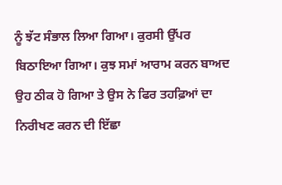ਨੂੰ ਝੱਟ ਸੰਭਾਲ ਲਿਆ ਗਿਆ। ਕੁਰਸੀ ਉੱਪਰ ਬਿਠਾਇਆ ਗਿਆ। ਕੁਝ ਸਮਾਂ ਆਰਾਮ ਕਰਨ ਬਾਅਦ ਉਹ ਠੀਕ ਹੋ ਗਿਆ ਤੇ ਉਸ ਨੇ ਫਿਰ ਤਹਫ਼ਿਆਂ ਦਾ ਨਿਰੀਖਣ ਕਰਨ ਦੀ ਇੱਛਾ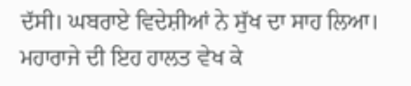ਦੱਸੀ। ਘਬਰਾਏ ਵਿਦੇਸ਼ੀਆਂ ਨੇ ਸੁੱਖ ਦਾ ਸਾਹ ਲਿਆ। ਮਹਾਰਾਜੇ ਦੀ ਇਹ ਹਾਲਤ ਵੇਖ ਕੇ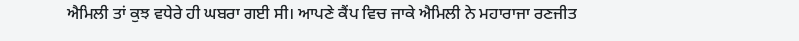ਐਮਿਲੀ ਤਾਂ ਕੁਝ ਵਧੇਰੇ ਹੀ ਘਬਰਾ ਗਈ ਸੀ। ਆਪਣੇ ਕੈਂਪ ਵਿਚ ਜਾਕੇ ਐਮਿਲੀ ਨੇ ਮਹਾਰਾਜਾ ਰਣਜੀਤ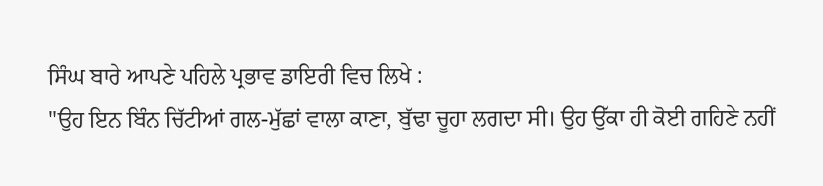ਸਿੰਘ ਬਾਰੇ ਆਪਣੇ ਪਹਿਲੇ ਪ੍ਰਭਾਵ ਡਾਇਰੀ ਵਿਚ ਲਿਖੇ :
"ਉਹ ਇਨ ਬਿੰਨ ਚਿੱਟੀਆਂ ਗਲ-ਮੁੱਛਾਂ ਵਾਲਾ ਕਾਣਾ, ਬੁੱਢਾ ਚੂਹਾ ਲਗਦਾ ਸੀ। ਉਹ ਉੱਕਾ ਹੀ ਕੋਈ ਗਹਿਣੇ ਨਹੀਂ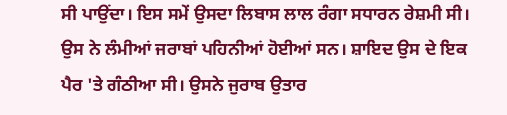ਸੀ ਪਾਉਂਦਾ। ਇਸ ਸਮੇਂ ਉਸਦਾ ਲਿਬਾਸ ਲਾਲ ਰੰਗਾ ਸਧਾਰਨ ਰੇਸ਼ਮੀ ਸੀ। ਉਸ ਨੇ ਲੰਮੀਆਂ ਜਰਾਬਾਂ ਪਹਿਨੀਆਂ ਹੋਈਆਂ ਸਨ। ਸ਼ਾਇਦ ਉਸ ਦੇ ਇਕ ਪੈਰ 'ਤੇ ਗੰਠੀਆ ਸੀ। ਉਸਨੇ ਜੁਰਾਬ ਉਤਾਰ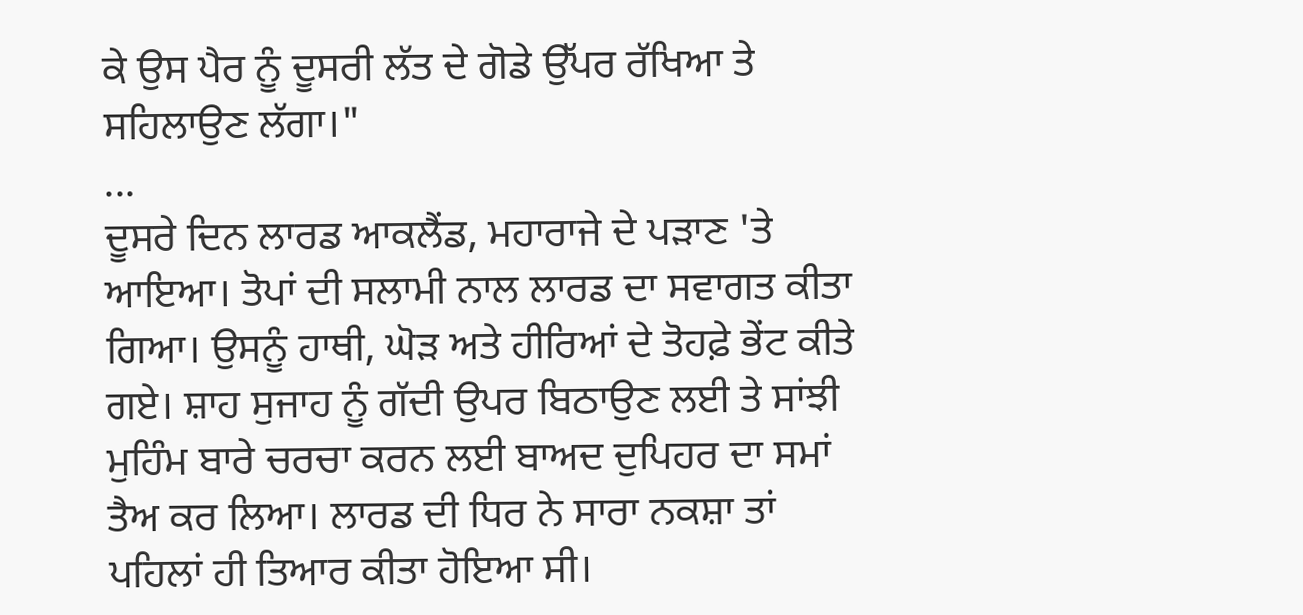ਕੇ ਉਸ ਪੈਰ ਨੂੰ ਦੂਸਰੀ ਲੱਤ ਦੇ ਗੋਡੇ ਉੱਪਰ ਰੱਖਿਆ ਤੇ ਸਹਿਲਾਉਣ ਲੱਗਾ।"
...
ਦੂਸਰੇ ਦਿਨ ਲਾਰਡ ਆਕਲੈਂਡ, ਮਹਾਰਾਜੇ ਦੇ ਪੜਾਣ 'ਤੇ ਆਇਆ। ਤੋਪਾਂ ਦੀ ਸਲਾਮੀ ਨਾਲ ਲਾਰਡ ਦਾ ਸਵਾਗਤ ਕੀਤਾ ਗਿਆ। ਉਸਨੂੰ ਹਾਥੀ, ਘੋੜ ਅਤੇ ਹੀਰਿਆਂ ਦੇ ਤੋਹਫ਼ੇ ਭੇਂਟ ਕੀਤੇ ਗਏ। ਸ਼ਾਹ ਸੁਜਾਹ ਨੂੰ ਗੱਦੀ ਉਪਰ ਬਿਠਾਉਣ ਲਈ ਤੇ ਸਾਂਝੀ ਮੁਹਿੰਮ ਬਾਰੇ ਚਰਚਾ ਕਰਨ ਲਈ ਬਾਅਦ ਦੁਪਿਹਰ ਦਾ ਸਮਾਂ ਤੈਅ ਕਰ ਲਿਆ। ਲਾਰਡ ਦੀ ਧਿਰ ਨੇ ਸਾਰਾ ਨਕਸ਼ਾ ਤਾਂ ਪਹਿਲਾਂ ਹੀ ਤਿਆਰ ਕੀਤਾ ਹੋਇਆ ਸੀ।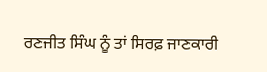ਰਣਜੀਤ ਸਿੰਘ ਨੂੰ ਤਾਂ ਸਿਰਫ਼ ਜਾਣਕਾਰੀ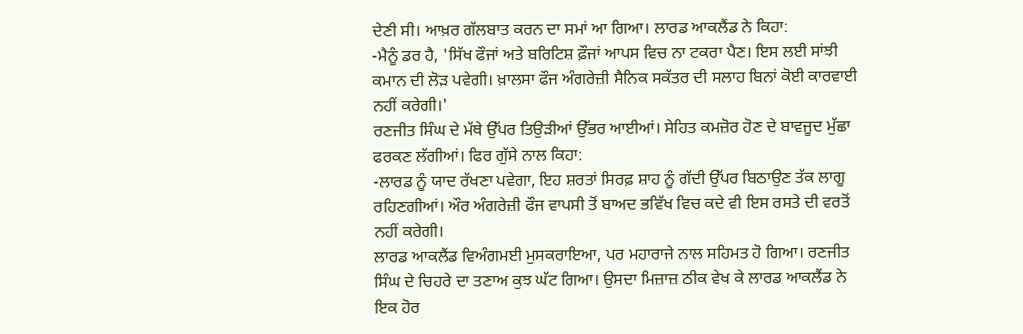ਦੇਣੀ ਸੀ। ਆਖ਼ਰ ਗੱਲਬਾਤ ਕਰਨ ਦਾ ਸਮਾਂ ਆ ਗਿਆ। ਲਾਰਡ ਆਕਲੈਂਡ ਨੇ ਕਿਹਾ:
-ਮੈਨੂੰ ਡਰ ਹੈ, 'ਸਿੱਖ ਫੌਜਾਂ ਅਤੇ ਬਰਿਟਿਸ਼ ਫ਼ੌਜਾਂ ਆਪਸ ਵਿਚ ਨਾ ਟਕਰਾ ਪੈਣ। ਇਸ ਲਈ ਸਾਂਝੀ ਕਮਾਨ ਦੀ ਲੋੜ ਪਵੇਗੀ। ਖ਼ਾਲਸਾ ਫੌਜ ਅੰਗਰੇਜ਼ੀ ਸੈਨਿਕ ਸਕੱਤਰ ਦੀ ਸਲਾਹ ਬਿਨਾਂ ਕੋਈ ਕਾਰਵਾਈ ਨਹੀਂ ਕਰੇਗੀ।'
ਰਣਜੀਤ ਸਿੰਘ ਦੇ ਮੱਥੇ ਉੱਪਰ ਤਿਉੜੀਆਂ ਉੱਭਰ ਆਈਆਂ। ਸੇਹਿਤ ਕਮਜ਼ੋਰ ਹੋਣ ਦੇ ਬਾਵਜੂਦ ਮੁੱਛਾ ਫਰਕਣ ਲੱਗੀਆਂ। ਫਿਰ ਗੁੱਸੇ ਨਾਲ ਕਿਹਾ:
-ਲਾਰਡ ਨੂੰ ਯਾਦ ਰੱਖਣਾ ਪਵੇਗਾ, ਇਹ ਸ਼ਰਤਾਂ ਸਿਰਫ਼ ਸ਼ਾਹ ਨੂੰ ਗੱਦੀ ਉੱਪਰ ਬਿਠਾਉਣ ਤੱਕ ਲਾਗੂ ਰਹਿਣਗੀਆਂ। ਔਰ ਅੰਗਰੇਜ਼ੀ ਫੌਜ ਵਾਪਸੀ ਤੋਂ ਬਾਅਦ ਭਵਿੱਖ ਵਿਚ ਕਦੇ ਵੀ ਇਸ ਰਸਤੇ ਦੀ ਵਰਤੋਂ ਨਹੀਂ ਕਰੇਗੀ।
ਲਾਰਡ ਆਕਲੈਂਡ ਵਿਅੰਗਮਈ ਮੁਸਕਰਾਇਆ, ਪਰ ਮਹਾਰਾਜੇ ਨਾਲ ਸਹਿਮਤ ਹੋ ਗਿਆ। ਰਣਜੀਤ ਸਿੰਘ ਦੇ ਚਿਹਰੇ ਦਾ ਤਣਾਅ ਕੁਝ ਘੱਟ ਗਿਆ। ਉਸਦਾ ਮਿਜ਼ਾਜ਼ ਠੀਕ ਵੇਖ ਕੇ ਲਾਰਡ ਆਕਲੈਂਡ ਨੇ ਇਕ ਹੋਰ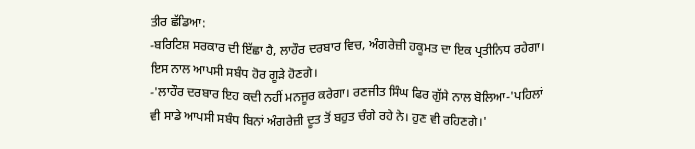ਤੀਰ ਛੱਡਿਆ:
-ਬਰਿਟਿਸ਼ ਸਰਕਾਰ ਦੀ ਇੱਛਾ ਹੈ, ਲਾਹੌਰ ਦਰਬਾਰ ਵਿਚ, ਅੰਗਰੇਜ਼ੀ ਹਕੂਮਤ ਦਾ ਇਕ ਪ੍ਰਤੀਨਿਧ ਰਹੇਗਾ। ਇਸ ਨਾਲ ਆਪਸੀ ਸਬੰਧ ਹੋਰ ਗੂੜੇ ਹੋਣਗੇ।
-'ਲਾਹੌਰ ਦਰਬਾਰ ਇਹ ਕਦੀ ਨਹੀਂ ਮਨਜੂਰ ਕਰੇਗਾ। ਰਣਜੀਤ ਸਿੰਘ ਫਿਰ ਗੁੱਸੇ ਨਾਲ ਬੋਲਿਆ-'ਪਹਿਲਾਂ ਵੀ ਸਾਡੇ ਆਪਸੀ ਸਬੰਧ ਬਿਨਾਂ ਅੰਗਰੇਜ਼ੀ ਦੂਤ ਤੋਂ ਬਹੁਤ ਚੰਗੇ ਰਹੇ ਨੇ। ਹੁਣ ਵੀ ਰਹਿਣਗੇ।'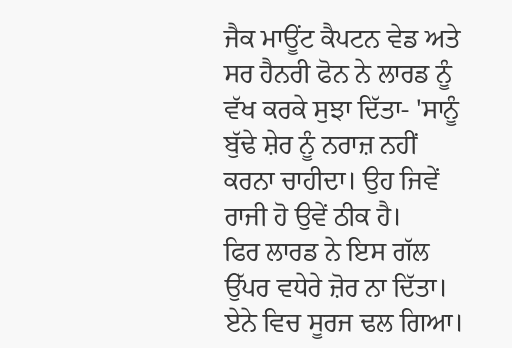ਜੈਕ ਮਾਊਂਟ ਕੈਪਟਨ ਵੇਡ ਅਤੇ ਸਰ ਹੈਨਰੀ ਫੋਨ ਨੇ ਲਾਰਡ ਨੂੰ ਵੱਖ ਕਰਕੇ ਸੁਝਾ ਦਿੱਤਾ- 'ਸਾਨੂੰ ਬੁੱਢੇ ਸ਼ੇਰ ਨੂੰ ਨਰਾਜ਼ ਨਹੀਂ ਕਰਨਾ ਚਾਹੀਦਾ। ਉਹ ਜਿਵੇਂ ਰਾਜੀ ਹੋ ਉਵੇਂ ਠੀਕ ਹੈ।
ਫਿਰ ਲਾਰਡ ਨੇ ਇਸ ਗੱਲ ਉੱਪਰ ਵਧੇਰੇ ਜ਼ੋਰ ਨਾ ਦਿੱਤਾ। ਏਨੇ ਵਿਚ ਸੂਰਜ ਢਲ ਗਿਆ।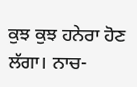ਕੁਝ ਕੁਝ ਹਨੇਰਾ ਹੋਣ ਲੱਗਾ। ਨਾਚ-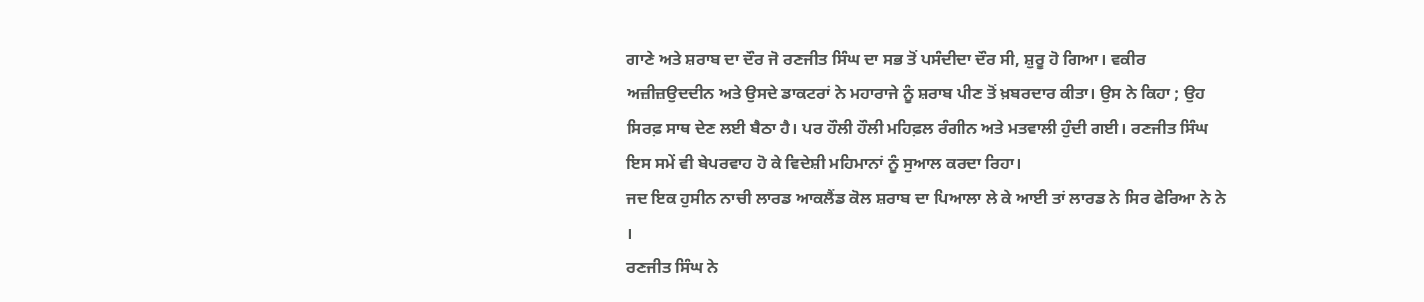ਗਾਣੇ ਅਤੇ ਸ਼ਰਾਬ ਦਾ ਦੌਰ ਜੋ ਰਣਜੀਤ ਸਿੰਘ ਦਾ ਸਭ ਤੋਂ ਪਸੰਦੀਦਾ ਦੌਰ ਸੀ, ਸ਼ੁਰੂ ਹੋ ਗਿਆ। ਵਕੀਰ ਅਜ਼ੀਜ਼ਉਦਦੀਨ ਅਤੇ ਉਸਦੇ ਡਾਕਟਰਾਂ ਨੇ ਮਹਾਰਾਜੇ ਨੂੰ ਸ਼ਰਾਬ ਪੀਣ ਤੋਂ ਖ਼ਬਰਦਾਰ ਕੀਤਾ। ਉਸ ਨੇ ਕਿਹਾ ; ਉਹ ਸਿਰਫ਼ ਸਾਥ ਦੇਣ ਲਈ ਬੈਠਾ ਹੈ। ਪਰ ਹੌਲੀ ਹੌਲੀ ਮਹਿਫ਼ਲ ਰੰਗੀਨ ਅਤੇ ਮਤਵਾਲੀ ਹੁੰਦੀ ਗਈ। ਰਣਜੀਤ ਸਿੰਘ ਇਸ ਸਮੇਂ ਵੀ ਬੇਪਰਵਾਹ ਹੋ ਕੇ ਵਿਦੇਸ਼ੀ ਮਹਿਮਾਨਾਂ ਨੂੰ ਸੁਆਲ ਕਰਦਾ ਰਿਹਾ।
ਜਦ ਇਕ ਹੁਸੀਨ ਨਾਚੀ ਲਾਰਡ ਆਕਲੈਂਡ ਕੋਲ ਸ਼ਰਾਬ ਦਾ ਪਿਆਲਾ ਲੇ ਕੇ ਆਈ ਤਾਂ ਲਾਰਡ ਨੇ ਸਿਰ ਫੇਰਿਆ ਨੇ ਨੇ ।
ਰਣਜੀਤ ਸਿੰਘ ਨੇ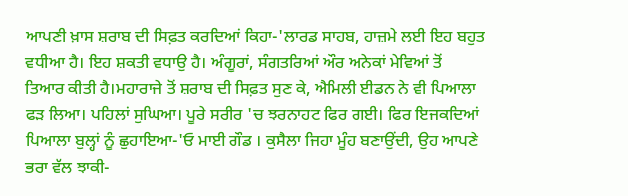ਆਪਣੀ ਖ਼ਾਸ ਸ਼ਰਾਬ ਦੀ ਸਿਫ਼ਤ ਕਰਦਿਆਂ ਕਿਹਾ-'ਲਾਰਡ ਸਾਹਬ, ਹਾਜ਼ਮੇ ਲਈ ਇਹ ਬਹੁਤ ਵਧੀਆ ਹੈ। ਇਹ ਸ਼ਕਤੀ ਵਧਾਉ ਹੈ। ਅੰਗੂਰਾਂ, ਸੰਗਤਰਿਆਂ ਔਰ ਅਨੇਕਾਂ ਮੇਵਿਆਂ ਤੋਂ ਤਿਆਰ ਕੀਤੀ ਹੈ।ਮਹਾਰਾਜੇ ਤੋਂ ਸ਼ਰਾਬ ਦੀ ਸਿਫ਼ਤ ਸੁਣ ਕੇ, ਐਮਿਲੀ ਈਡਨ ਨੇ ਵੀ ਪਿਆਲਾ ਫੜ ਲਿਆ। ਪਹਿਲਾਂ ਸੁਘਿਆ। ਪੂਰੇ ਸਰੀਰ 'ਚ ਝਰਨਾਹਟ ਫਿਰ ਗਈ। ਫਿਰ ਇਜਕਦਿਆਂ ਪਿਆਲਾ ਬੁਲ੍ਹਾਂ ਨੂੰ ਛੁਹਾਇਆ-'ਓ ਮਾਈ ਗੌਡ । ਕੁਸੈਲਾ ਜਿਹਾ ਮੂੰਹ ਬਣਾਉਂਦੀ, ਉਹ ਆਪਣੇ ਭਰਾ ਵੱਲ ਝਾਕੀ-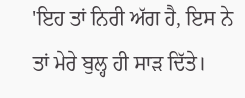'ਇਹ ਤਾਂ ਨਿਰੀ ਅੱਗ ਹੈ, ਇਸ ਨੇ ਤਾਂ ਮੇਰੇ ਬੁਲ੍ਹ ਹੀ ਸਾੜ ਦਿੱਤੇ।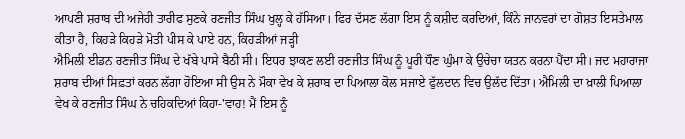ਆਪਣੀ ਸ਼ਰਾਬ ਦੀ ਅਜੇਹੀ ਤਾਰੀਫ ਸੁਣਕੇ ਰਣਜੀਤ ਸਿੰਘ ਖੁਲ੍ਹ ਕੇ ਹੱਸਿਆ। ਫਿਰ ਦੱਸਣ ਲੱਗਾ ਇਸ ਨੂੰ ਕਸ਼ੀਦ ਕਰਦਿਆਂ, ਕਿੰਨੇ ਜਾਨਵਰਾਂ ਦਾ ਗੋਸ਼ਤ ਇਸਤੇਮਾਲ ਕੀਤਾ ਹੈ, ਕਿਹੜੇ ਕਿਹੜੇ ਮੋਤੀ ਪੀਸ ਕੇ ਪਾਏ ਹਨ, ਕਿਹੜੀਆਂ ਜੜ੍ਹੀ
ਐਮਿਲੀ ਈਡਨ ਰਣਜੀਤ ਸਿੰਘ ਦੇ ਖੱਬੇ ਪਾਸੇ ਬੈਠੀ ਸੀ। ਇਧਰ ਝਾਕਣ ਲਈ ਰਣਜੀਤ ਸਿੰਘ ਨੂੰ ਪੂਰੀ ਧੌਣ ਘੁੰਮਾ ਕੇ ਉਚੇਚਾ ਯਤਨ ਕਰਨਾ ਪੈਂਦਾ ਸੀ। ਜਦ ਮਹਾਰਾਜਾ ਸ਼ਰਾਬ ਦੀਆਂ ਸਿਫ਼ਤਾਂ ਕਰਨ ਲੱਗਾ ਹੋਇਆ ਸੀ ਉਸ ਨੇ ਮੌਕਾ ਵੇਖ ਕੇ ਸ਼ਰਾਬ ਦਾ ਪਿਆਲਾ ਕੋਲ ਸਜਾਏ ਫੁੱਲਦਾਨ ਵਿਚ ਉਲੱਦ ਦਿੱਤਾ। ਐਮਿਲੀ ਦਾ ਖ਼ਾਲੀ ਪਿਆਲਾ ਵੇਖ ਕੇ ਰਣਜੀਤ ਸਿੰਘ ਨੇ ਚਹਿਕਦਿਆਂ ਕਿਹਾ-'ਵਾਹ! ਮੈਂ ਇਸ ਨੂੰ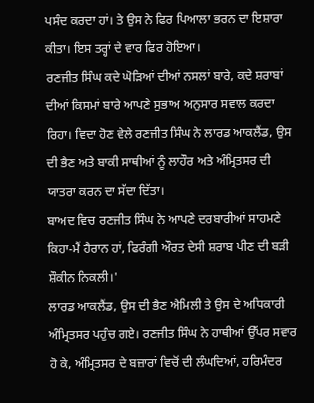ਪਸੰਦ ਕਰਦਾ ਹਾਂ। ਤੇ ਉਸ ਨੇ ਫਿਰ ਪਿਆਲਾ ਭਰਨ ਦਾ ਇਸ਼ਾਰਾ ਕੀਤਾ। ਇਸ ਤਰ੍ਹਾਂ ਦੇ ਵਾਰ ਫਿਰ ਹੋਇਆ।
ਰਣਜੀਤ ਸਿੰਘ ਕਦੇ ਘੋੜਿਆਂ ਦੀਆਂ ਨਸਲਾਂ ਬਾਰੇ, ਕਦੇ ਸ਼ਰਾਬਾਂ ਦੀਆਂ ਕਿਸਮਾਂ ਬਾਰੇ ਆਪਣੇ ਸੁਭਾਅ ਅਨੁਸਾਰ ਸਵਾਲ ਕਰਦਾ ਰਿਹਾ। ਵਿਦਾ ਹੋਣ ਵੇਲੇ ਰਣਜੀਤ ਸਿੰਘ ਨੇ ਲਾਰਡ ਆਕਲੈਂਡ, ਉਸ ਦੀ ਭੈਣ ਅਤੇ ਬਾਕੀ ਸਾਥੀਆਂ ਨੂੰ ਲਾਹੌਰ ਅਤੇ ਅੰਮ੍ਰਿਤਸਰ ਦੀ ਯਾਤਰਾ ਕਰਨ ਦਾ ਸੱਦਾ ਦਿੱਤਾ।
ਬਾਅਦ ਵਿਚ ਰਣਜੀਤ ਸਿੰਘ ਨੇ ਆਪਣੇ ਦਰਬਾਰੀਆਂ ਸਾਹਮਣੇ ਕਿਹਾ-ਮੈਂ ਹੈਰਾਨ ਹਾਂ, ਫਿਰੰਗੀ ਔਰਤ ਦੇਸੀ ਸ਼ਰਾਬ ਪੀਣ ਦੀ ਬੜੀ ਸ਼ੌਕੀਨ ਨਿਕਲੀ।'
ਲਾਰਡ ਆਕਲੈਂਡ, ਉਸ ਦੀ ਭੈਣ ਐਮਿਲੀ ਤੇ ਉਸ ਦੇ ਅਧਿਕਾਰੀ ਅੰਮ੍ਰਿਤਸਰ ਪਹੁੰਚ ਗਏ। ਰਣਜੀਤ ਸਿੰਘ ਨੇ ਹਾਥੀਆਂ ਉੱਪਰ ਸਵਾਰ ਹੋ ਕੇ, ਅੰਮ੍ਰਿਤਸਰ ਦੇ ਬਜ਼ਾਰਾਂ ਵਿਚੋਂ ਦੀ ਲੰਘਦਿਆਂ, ਹਰਿਮੰਦਰ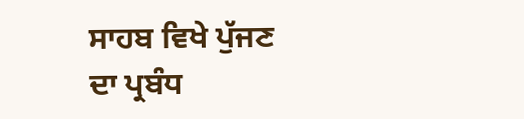ਸਾਹਬ ਵਿਖੇ ਪੁੱਜਣ ਦਾ ਪ੍ਰਬੰਧ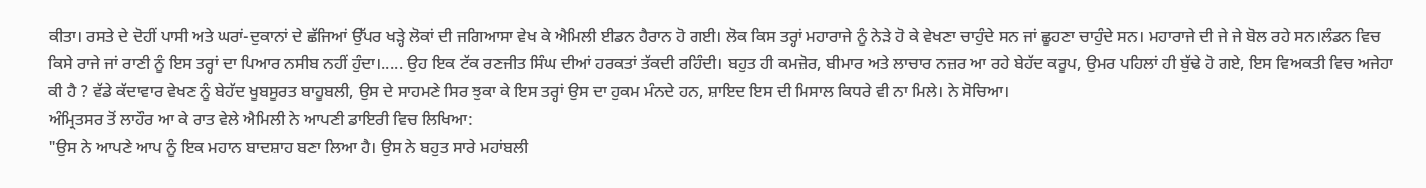ਕੀਤਾ। ਰਸਤੇ ਦੇ ਦੋਹੀਂ ਪਾਸੀ ਅਤੇ ਘਰਾਂ-ਦੁਕਾਨਾਂ ਦੇ ਛੱਜਿਆਂ ਉੱਪਰ ਖੜ੍ਹੇ ਲੋਕਾਂ ਦੀ ਜਗਿਆਸਾ ਵੇਖ ਕੇ ਐਮਿਲੀ ਈਡਨ ਹੈਰਾਨ ਹੋ ਗਈ। ਲੋਕ ਕਿਸ ਤਰ੍ਹਾਂ ਮਹਾਰਾਜੇ ਨੂੰ ਨੇੜੇ ਹੋ ਕੇ ਵੇਖਣਾ ਚਾਹੁੰਦੇ ਸਨ ਜਾਂ ਛੂਹਣਾ ਚਾਹੁੰਦੇ ਸਨ। ਮਹਾਰਾਜੇ ਦੀ ਜੇ ਜੇ ਬੋਲ ਰਹੇ ਸਨ।ਲੰਡਨ ਵਿਚ ਕਿਸੇ ਰਾਜੇ ਜਾਂ ਰਾਣੀ ਨੂੰ ਇਸ ਤਰ੍ਹਾਂ ਦਾ ਪਿਆਰ ਨਸੀਬ ਨਹੀਂ ਹੁੰਦਾ।..... ਉਹ ਇਕ ਟੱਕ ਰਣਜੀਤ ਸਿੰਘ ਦੀਆਂ ਹਰਕਤਾਂ ਤੱਕਦੀ ਰਹਿੰਦੀ। ਬਹੁਤ ਹੀ ਕਮਜ਼ੋਰ, ਬੀਮਾਰ ਅਤੇ ਲਾਚਾਰ ਨਜ਼ਰ ਆ ਰਹੇ ਬੇਹੱਦ ਕਰੂਪ, ਉਮਰ ਪਹਿਲਾਂ ਹੀ ਬੁੱਢੇ ਹੋ ਗਏ, ਇਸ ਵਿਅਕਤੀ ਵਿਚ ਅਜੇਹਾ ਕੀ ਹੈ ? ਵੱਡੇ ਕੱਦਾਵਾਰ ਵੇਖਣ ਨੂੰ ਬੇਹੱਦ ਖੂਬਸੂਰਤ ਬਾਹੂਬਲੀ, ਉਸ ਦੇ ਸਾਹਮਣੇ ਸਿਰ ਝੁਕਾ ਕੇ ਇਸ ਤਰ੍ਹਾਂ ਉਸ ਦਾ ਹੁਕਮ ਮੰਨਦੇ ਹਨ, ਸ਼ਾਇਦ ਇਸ ਦੀ ਮਿਸਾਲ ਕਿਧਰੇ ਵੀ ਨਾ ਮਿਲੇ। ਨੇ ਸੋਚਿਆ।
ਅੰਮ੍ਰਿਤਸਰ ਤੋਂ ਲਾਹੌਰ ਆ ਕੇ ਰਾਤ ਵੇਲੇ ਐਮਿਲੀ ਨੇ ਆਪਣੀ ਡਾਇਰੀ ਵਿਚ ਲਿਖਿਆ:
"ਉਸ ਨੇ ਆਪਣੇ ਆਪ ਨੂੰ ਇਕ ਮਹਾਨ ਬਾਦਸ਼ਾਹ ਬਣਾ ਲਿਆ ਹੈ। ਉਸ ਨੇ ਬਹੁਤ ਸਾਰੇ ਮਹਾਂਬਲੀ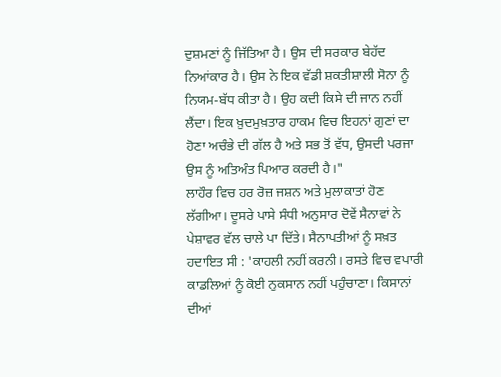ਦੁਸ਼ਮਣਾਂ ਨੂੰ ਜਿੱਤਿਆ ਹੈ। ਉਸ ਦੀ ਸਰਕਾਰ ਬੇਹੱਦ ਨਿਆਂਕਾਰ ਹੈ। ਉਸ ਨੇ ਇਕ ਵੱਡੀ ਸ਼ਕਤੀਸ਼ਾਲੀ ਸੋਨਾ ਨੂੰ ਨਿਯਮ-ਬੱਧ ਕੀਤਾ ਹੈ। ਉਹ ਕਦੀ ਕਿਸੇ ਦੀ ਜਾਨ ਨਹੀਂ ਲੈਂਦਾ। ਇਕ ਖ਼ੁਦਮੁਖ਼ਤਾਰ ਹਾਕਮ ਵਿਚ ਇਹਨਾਂ ਗੁਣਾਂ ਦਾ ਹੋਣਾ ਅਚੰਭੇ ਦੀ ਗੱਲ ਹੈ ਅਤੇ ਸਭ ਤੋਂ ਵੱਧ, ਉਸਦੀ ਪਰਜਾ ਉਸ ਨੂੰ ਅਤਿਅੰਤ ਪਿਆਰ ਕਰਦੀ ਹੈ।"
ਲਾਹੌਰ ਵਿਚ ਹਰ ਰੋਜ਼ ਜਸ਼ਨ ਅਤੇ ਮੁਲਾਕਾਤਾਂ ਹੋਣ ਲੱਗੀਆ। ਦੂਸਰੇ ਪਾਸੇ ਸੰਧੀ ਅਨੁਸਾਰ ਦੋਵੇਂ ਸੈਨਾਵਾਂ ਨੇ ਪੇਸ਼ਾਵਰ ਵੱਲ ਚਾਲੇ ਪਾ ਦਿੱਤੇ। ਸੈਨਾਪਤੀਆਂ ਨੂੰ ਸਖ਼ਤ ਹਦਾਇਤ ਸੀ : 'ਕਾਹਲੀ ਨਹੀਂ ਕਰਨੀ। ਰਸਤੇ ਵਿਚ ਵਪਾਰੀ ਕਾਡਲਿਆਂ ਨੂੰ ਕੋਈ ਨੁਕਸਾਨ ਨਹੀਂ ਪਹੁੰਚਾਣਾ। ਕਿਸਾਨਾਂ ਦੀਆਂ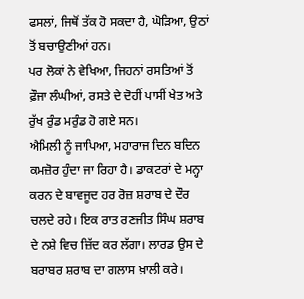ਫਸਲਾਂ, ਜਿਥੋਂ ਤੱਕ ਹੋ ਸਕਦਾ ਹੈ, ਘੋੜਿਆ, ਉਠਾਂ ਤੋਂ ਬਚਾਉਣੀਆਂ ਹਨ।
ਪਰ ਲੋਕਾਂ ਨੇ ਵੇਖਿਆ, ਜਿਹਨਾਂ ਰਸਤਿਆਂ ਤੋਂ ਫ਼ੌਜਾ ਲੰਘੀਆਂ, ਰਸਤੇ ਦੇ ਦੋਹੀਂ ਪਾਸੀਂ ਖੇਤ ਅਤੇ ਰੁੱਖ ਰੁੰਡ ਮਰੁੰਡ ਹੋ ਗਏ ਸਨ।
ਐਮਿਲੀ ਨੂੰ ਜਾਪਿਆ, ਮਹਾਰਾਜ ਦਿਨ ਬਦਿਨ ਕਮਜ਼ੋਰ ਹੁੰਦਾ ਜਾ ਰਿਹਾ ਹੈ। ਡਾਕਟਰਾਂ ਦੇ ਮਨ੍ਹਾ ਕਰਨ ਦੇ ਬਾਵਜੂਦ ਹਰ ਰੋਜ਼ ਸ਼ਰਾਬ ਦੇ ਦੌਰ ਚਲਦੇ ਰਹੇ। ਇਕ ਰਾਤ ਰਣਜੀਤ ਸਿੰਘ ਸ਼ਰਾਬ ਦੇ ਨਸ਼ੇ ਵਿਚ ਜ਼ਿੱਦ ਕਰ ਲੱਗਾ। ਲਾਰਡ ਉਸ ਦੇ ਬਰਾਬਰ ਸ਼ਰਾਬ ਦਾ ਗਲਾਸ ਖ਼ਾਲੀ ਕਰੇ।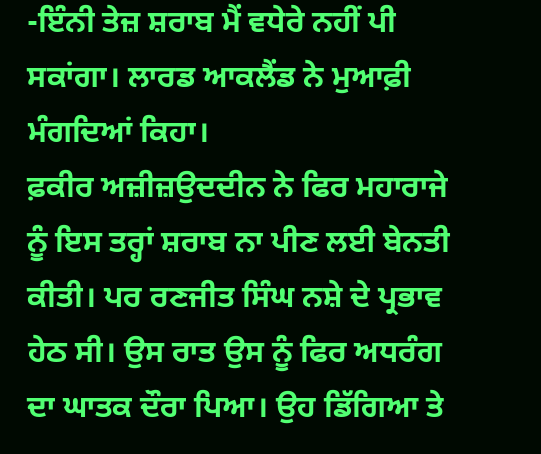-ਇੰਨੀ ਤੇਜ਼ ਸ਼ਰਾਬ ਮੈਂ ਵਧੇਰੇ ਨਹੀਂ ਪੀ ਸਕਾਂਗਾ। ਲਾਰਡ ਆਕਲੈਂਡ ਨੇ ਮੁਆਫ਼ੀ ਮੰਗਦਿਆਂ ਕਿਹਾ।
ਫ਼ਕੀਰ ਅਜ਼ੀਜ਼ਉਦਦੀਨ ਨੇ ਫਿਰ ਮਹਾਰਾਜੇ ਨੂੰ ਇਸ ਤਰ੍ਹਾਂ ਸ਼ਰਾਬ ਨਾ ਪੀਣ ਲਈ ਬੇਨਤੀ ਕੀਤੀ। ਪਰ ਰਣਜੀਤ ਸਿੰਘ ਨਸ਼ੇ ਦੇ ਪ੍ਰਭਾਵ ਹੇਠ ਸੀ। ਉਸ ਰਾਤ ਉਸ ਨੂੰ ਫਿਰ ਅਧਰੰਗ ਦਾ ਘਾਤਕ ਦੌਰਾ ਪਿਆ। ਉਹ ਡਿੱਗਿਆ ਤੇ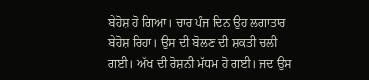ਬੇਹੋਸ਼ ਹੋ ਗਿਆ। ਚਾਰ ਪੰਜ ਦਿਨ ਉਹ ਲਗਾਤਾਰ ਬੇਹੋਸ਼ ਰਿਹਾ। ਉਸ ਦੀ ਬੋਲਣ ਦੀ ਸ਼ਕਤੀ ਚਲੀ ਗਈ। ਅੱਖ ਦੀ ਰੋਸ਼ਨੀ ਮੱਧਮ ਹੋ ਗਈ। ਜਦ ਉਸ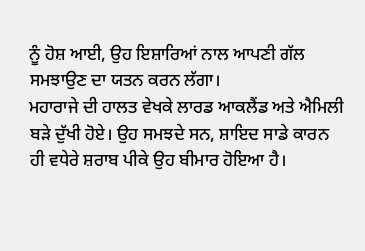ਨੂੰ ਹੋਸ਼ ਆਈ, ਉਹ ਇਸ਼ਾਰਿਆਂ ਨਾਲ ਆਪਣੀ ਗੱਲ ਸਮਝਾਉਣ ਦਾ ਯਤਨ ਕਰਨ ਲੱਗਾ।
ਮਹਾਰਾਜੇ ਦੀ ਹਾਲਤ ਵੇਖਕੇ ਲਾਰਡ ਆਕਲੈਂਡ ਅਤੇ ਐਮਿਲੀ ਬੜੇ ਦੁੱਖੀ ਹੋਏ। ਉਹ ਸਮਝਦੇ ਸਨ, ਸ਼ਾਇਦ ਸਾਡੇ ਕਾਰਨ ਹੀ ਵਧੇਰੇ ਸ਼ਰਾਬ ਪੀਕੇ ਉਹ ਬੀਮਾਰ ਹੋਇਆ ਹੈ।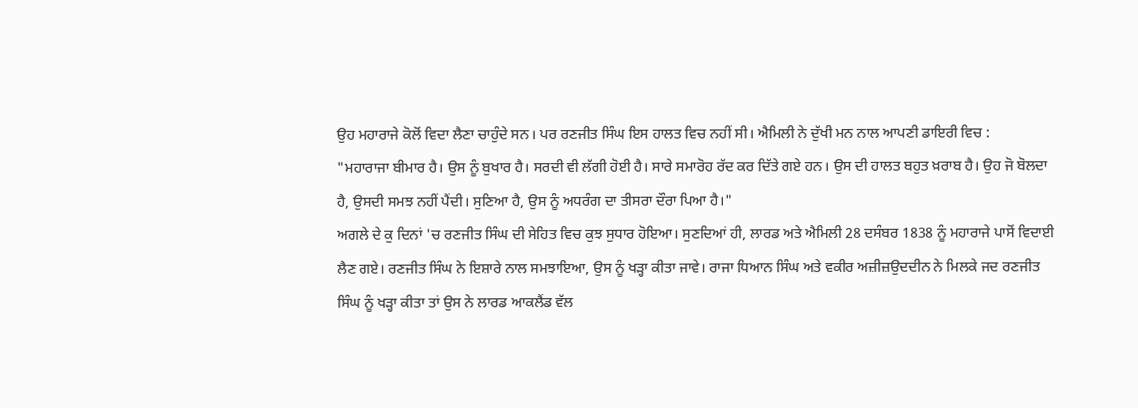ਉਹ ਮਹਾਰਾਜੇ ਕੋਲੋਂ ਵਿਦਾ ਲੈਣਾ ਚਾਹੁੰਦੇ ਸਨ। ਪਰ ਰਣਜੀਤ ਸਿੰਘ ਇਸ ਹਾਲਤ ਵਿਚ ਨਹੀਂ ਸੀ। ਐਮਿਲੀ ਨੇ ਦੁੱਖੀ ਮਨ ਨਾਲ ਆਪਣੀ ਡਾਇਰੀ ਵਿਚ :
"ਮਹਾਰਾਜਾ ਬੀਮਾਰ ਹੈ। ਉਸ ਨੂੰ ਬੁਖਾਰ ਹੈ। ਸਰਦੀ ਵੀ ਲੱਗੀ ਹੋਈ ਹੈ। ਸਾਰੇ ਸਮਾਰੋਹ ਰੱਦ ਕਰ ਦਿੱਤੇ ਗਏ ਹਨ। ਉਸ ਦੀ ਹਾਲਤ ਬਹੁਤ ਖ਼ਰਾਬ ਹੈ। ਉਹ ਜੋ ਬੋਲਦਾ ਹੈ, ਉਸਦੀ ਸਮਝ ਨਹੀਂ ਪੈਂਦੀ। ਸੁਣਿਆ ਹੈ, ਉਸ ਨੂੰ ਅਧਰੰਗ ਦਾ ਤੀਸਰਾ ਦੌਰਾ ਪਿਆ ਹੈ।"
ਅਗਲੇ ਦੇ ਕੁ ਦਿਨਾਂ 'ਚ ਰਣਜੀਤ ਸਿੰਘ ਦੀ ਸੇਹਿਤ ਵਿਚ ਕੁਝ ਸੁਧਾਰ ਹੋਇਆ। ਸੁਣਦਿਆਂ ਹੀ, ਲਾਰਡ ਅਤੇ ਐਮਿਲੀ 28 ਦਸੰਬਰ 1838 ਨੂੰ ਮਹਾਰਾਜੇ ਪਾਸੋਂ ਵਿਦਾਈ ਲੈਣ ਗਏ। ਰਣਜੀਤ ਸਿੰਘ ਨੇ ਇਸ਼ਾਰੇ ਨਾਲ ਸਮਝਾਇਆ, ਉਸ ਨੂੰ ਖੜ੍ਹਾ ਕੀਤਾ ਜਾਵੇ। ਰਾਜਾ ਧਿਆਨ ਸਿੰਘ ਅਤੇ ਵਕੀਰ ਅਜ਼ੀਜ਼ਉਦਦੀਨ ਨੇ ਮਿਲਕੇ ਜਦ ਰਣਜੀਤ ਸਿੰਘ ਨੂੰ ਖੜ੍ਹਾ ਕੀਤਾ ਤਾਂ ਉਸ ਨੇ ਲਾਰਡ ਆਕਲੈਂਡ ਵੱਲ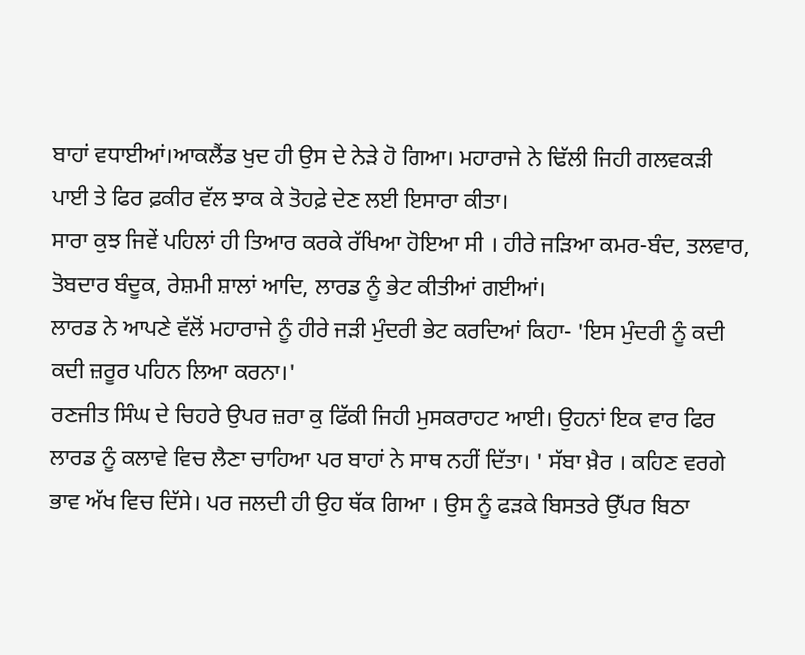ਬਾਹਾਂ ਵਧਾਈਆਂ।ਆਕਲੈਂਡ ਖੁਦ ਹੀ ਉਸ ਦੇ ਨੇੜੇ ਹੋ ਗਿਆ। ਮਹਾਰਾਜੇ ਨੇ ਢਿੱਲੀ ਜਿਹੀ ਗਲਵਕੜੀ ਪਾਈ ਤੇ ਫਿਰ ਫ਼ਕੀਰ ਵੱਲ ਝਾਕ ਕੇ ਤੋਹਫ਼ੇ ਦੇਣ ਲਈ ਇਸਾਰਾ ਕੀਤਾ।
ਸਾਰਾ ਕੁਝ ਜਿਵੇਂ ਪਹਿਲਾਂ ਹੀ ਤਿਆਰ ਕਰਕੇ ਰੱਖਿਆ ਹੋਇਆ ਸੀ । ਹੀਰੇ ਜੜਿਆ ਕਮਰ-ਬੰਦ, ਤਲਵਾਰ, ਤੋਬਦਾਰ ਬੰਦੂਕ, ਰੇਸ਼ਮੀ ਸ਼ਾਲਾਂ ਆਦਿ, ਲਾਰਡ ਨੂੰ ਭੇਟ ਕੀਤੀਆਂ ਗਈਆਂ।
ਲਾਰਡ ਨੇ ਆਪਣੇ ਵੱਲੋਂ ਮਹਾਰਾਜੇ ਨੂੰ ਹੀਰੇ ਜੜੀ ਮੁੰਦਰੀ ਭੇਟ ਕਰਦਿਆਂ ਕਿਹਾ- 'ਇਸ ਮੁੰਦਰੀ ਨੂੰ ਕਦੀ ਕਦੀ ਜ਼ਰੂਰ ਪਹਿਨ ਲਿਆ ਕਰਨਾ।'
ਰਣਜੀਤ ਸਿੰਘ ਦੇ ਚਿਹਰੇ ਉਪਰ ਜ਼ਰਾ ਕੁ ਫਿੱਕੀ ਜਿਹੀ ਮੁਸਕਰਾਹਟ ਆਈ। ਉਹਨਾਂ ਇਕ ਵਾਰ ਫਿਰ ਲਾਰਡ ਨੂੰ ਕਲਾਵੇ ਵਿਚ ਲੈਣਾ ਚਾਹਿਆ ਪਰ ਬਾਹਾਂ ਨੇ ਸਾਥ ਨਹੀਂ ਦਿੱਤਾ। ' ਸੱਬਾ ਖ਼ੈਰ । ਕਹਿਣ ਵਰਗੇ ਭਾਵ ਅੱਖ ਵਿਚ ਦਿੱਸੇ। ਪਰ ਜਲਦੀ ਹੀ ਉਹ ਥੱਕ ਗਿਆ । ਉਸ ਨੂੰ ਫੜਕੇ ਬਿਸਤਰੇ ਉੱਪਰ ਬਿਠਾ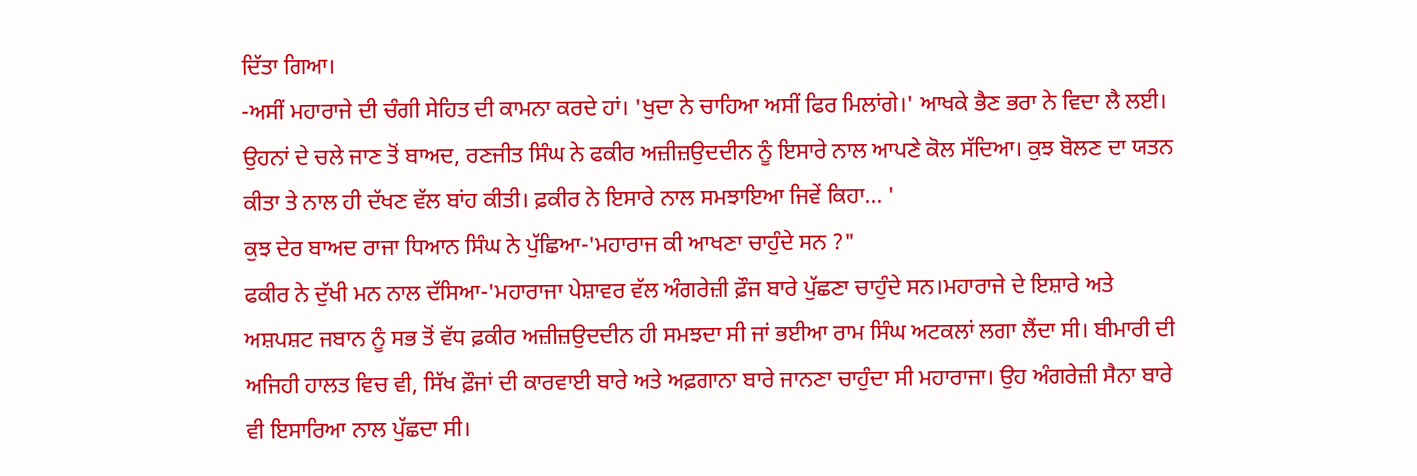ਦਿੱਤਾ ਗਿਆ।
-ਅਸੀਂ ਮਹਾਰਾਜੇ ਦੀ ਚੰਗੀ ਸੇਹਿਤ ਦੀ ਕਾਮਨਾ ਕਰਦੇ ਹਾਂ। 'ਖੁਦਾ ਨੇ ਚਾਹਿਆ ਅਸੀਂ ਫਿਰ ਮਿਲਾਂਗੇ।' ਆਖਕੇ ਭੈਣ ਭਰਾ ਨੇ ਵਿਦਾ ਲੈ ਲਈ।
ਉਹਨਾਂ ਦੇ ਚਲੇ ਜਾਣ ਤੋਂ ਬਾਅਦ, ਰਣਜੀਤ ਸਿੰਘ ਨੇ ਫਕੀਰ ਅਜ਼ੀਜ਼ਉਦਦੀਨ ਨੂੰ ਇਸਾਰੇ ਨਾਲ ਆਪਣੇ ਕੋਲ ਸੱਦਿਆ। ਕੁਝ ਬੋਲਣ ਦਾ ਯਤਨ ਕੀਤਾ ਤੇ ਨਾਲ ਹੀ ਦੱਖਣ ਵੱਲ ਬਾਂਹ ਕੀਤੀ। ਫ਼ਕੀਰ ਨੇ ਇਸਾਰੇ ਨਾਲ ਸਮਝਾਇਆ ਜਿਵੇਂ ਕਿਹਾ... '
ਕੁਝ ਦੇਰ ਬਾਅਦ ਰਾਜਾ ਧਿਆਨ ਸਿੰਘ ਨੇ ਪੁੱਛਿਆ-'ਮਹਾਰਾਜ ਕੀ ਆਖਣਾ ਚਾਹੁੰਦੇ ਸਨ ?"
ਫਕੀਰ ਨੇ ਦੁੱਖੀ ਮਨ ਨਾਲ ਦੱਸਿਆ-'ਮਹਾਰਾਜਾ ਪੇਸ਼ਾਵਰ ਵੱਲ ਅੰਗਰੇਜ਼ੀ ਫ਼ੌਜ ਬਾਰੇ ਪੁੱਛਣਾ ਚਾਹੁੰਦੇ ਸਨ।ਮਹਾਰਾਜੇ ਦੇ ਇਸ਼ਾਰੇ ਅਤੇ ਅਸ਼ਪਸ਼ਟ ਜਬਾਨ ਨੂੰ ਸਭ ਤੋਂ ਵੱਧ ਫ਼ਕੀਰ ਅਜ਼ੀਜ਼ਉਦਦੀਨ ਹੀ ਸਮਝਦਾ ਸੀ ਜਾਂ ਭਈਆ ਰਾਮ ਸਿੰਘ ਅਟਕਲਾਂ ਲਗਾ ਲੈਂਦਾ ਸੀ। ਬੀਮਾਰੀ ਦੀ ਅਜਿਹੀ ਹਾਲਤ ਵਿਚ ਵੀ, ਸਿੱਖ ਫ਼ੌਜਾਂ ਦੀ ਕਾਰਵਾਈ ਬਾਰੇ ਅਤੇ ਅਫ਼ਗਾਨਾ ਬਾਰੇ ਜਾਨਣਾ ਚਾਹੁੰਦਾ ਸੀ ਮਹਾਰਾਜਾ। ਉਹ ਅੰਗਰੇਜ਼ੀ ਸੈਨਾ ਬਾਰੇ ਵੀ ਇਸਾਰਿਆ ਨਾਲ ਪੁੱਛਦਾ ਸੀ।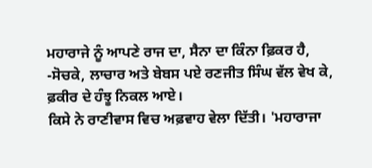ਮਹਾਰਾਜੇ ਨੂੰ ਆਪਣੇ ਰਾਜ ਦਾ, ਸੈਨਾ ਦਾ ਕਿੰਨਾ ਫ਼ਿਕਰ ਹੈ, -ਸੋਚਕੇ, ਲਾਚਾਰ ਅਤੇ ਬੇਬਸ ਪਏ ਰਣਜੀਤ ਸਿੰਘ ਵੱਲ ਵੇਖ ਕੇ, ਫ਼ਕੀਰ ਦੇ ਹੰਝੂ ਨਿਕਲ ਆਏ।
ਕਿਸੇ ਨੇ ਰਾਣੀਵਾਸ ਵਿਚ ਅਫ਼ਵਾਹ ਵੇਲਾ ਦਿੱਤੀ। 'ਮਹਾਰਾਜਾ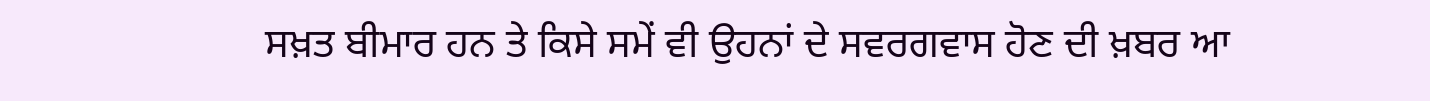ਸਖ਼ਤ ਬੀਮਾਰ ਹਨ ਤੇ ਕਿਸੇ ਸਮੇਂ ਵੀ ਉਹਨਾਂ ਦੇ ਸਵਰਗਵਾਸ ਹੋਣ ਦੀ ਖ਼ਬਰ ਆ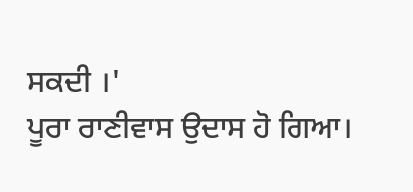ਸਕਦੀ ।'
ਪੂਰਾ ਰਾਣੀਵਾਸ ਉਦਾਸ ਹੋ ਗਿਆ।